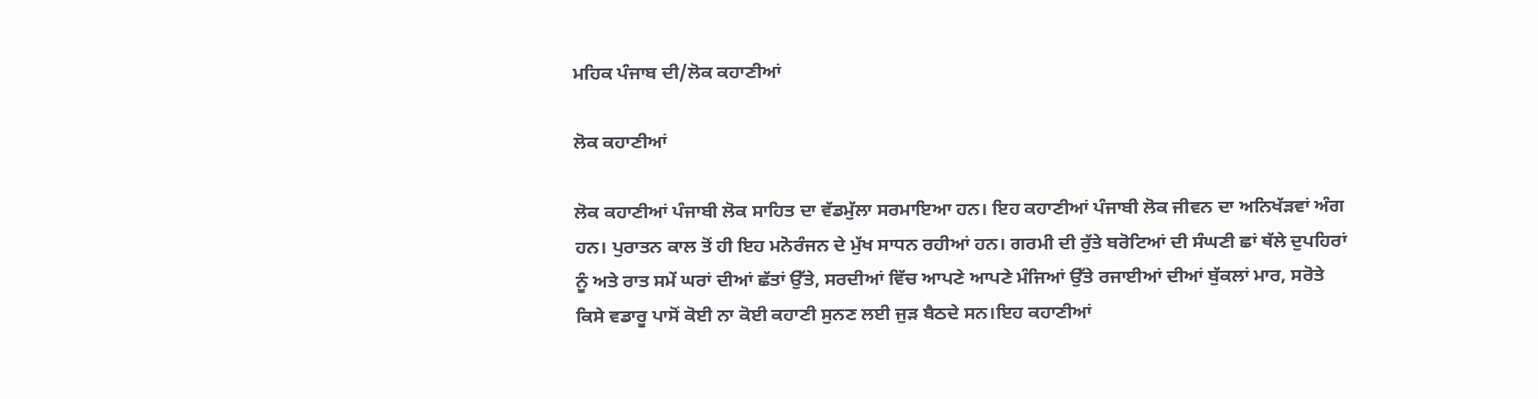ਮਹਿਕ ਪੰਜਾਬ ਦੀ/ਲੋਕ ਕਹਾਣੀਆਂ

ਲੋਕ ਕਹਾਣੀਆਂ

ਲੋਕ ਕਹਾਣੀਆਂ ਪੰਜਾਬੀ ਲੋਕ ਸਾਹਿਤ ਦਾ ਵੱਡਮੁੱਲਾ ਸਰਮਾਇਆ ਹਨ। ਇਹ ਕਹਾਣੀਆਂ ਪੰਜਾਬੀ ਲੋਕ ਜੀਵਨ ਦਾ ਅਨਿਖੱੜਵਾਂ ਅੰਗ ਹਨ। ਪੁਰਾਤਨ ਕਾਲ ਤੋਂ ਹੀ ਇਹ ਮਨੋਰੰਜਨ ਦੇ ਮੁੱਖ ਸਾਧਨ ਰਹੀਆਂ ਹਨ। ਗਰਮੀ ਦੀ ਰੁੱਤੇ ਬਰੋਟਿਆਂ ਦੀ ਸੰਘਣੀ ਛਾਂ ਥੱਲੇ ਦੁਪਹਿਰਾਂ ਨੂੰ ਅਤੇ ਰਾਤ ਸਮੇਂ ਘਰਾਂ ਦੀਆਂ ਛੱਤਾਂ ਉੱਤੇ, ਸਰਦੀਆਂ ਵਿੱਚ ਆਪਣੇ ਆਪਣੇ ਮੰਜਿਆਂ ਉੱਤੇ ਰਜਾਈਆਂ ਦੀਆਂ ਬੁੱਕਲਾਂ ਮਾਰ, ਸਰੋਤੇ ਕਿਸੇ ਵਡਾਰੂ ਪਾਸੋਂ ਕੋਈ ਨਾ ਕੋਈ ਕਹਾਣੀ ਸੁਨਣ ਲਈ ਜੁੜ ਬੈਠਦੇ ਸਨ।ਇਹ ਕਹਾਣੀਆਂ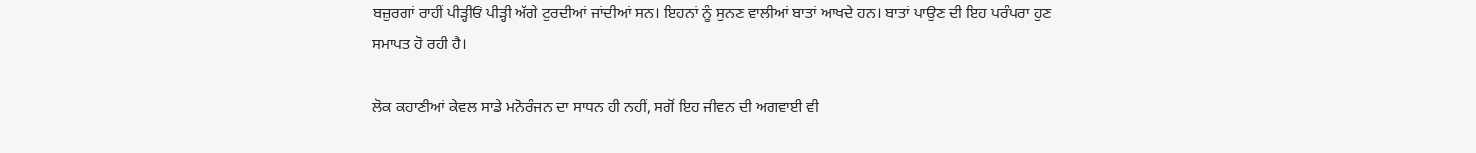ਬਜ਼ੁਰਗਾਂ ਰਾਹੀਂ ਪੀੜ੍ਹੀਓਂ ਪੀੜ੍ਹੀ ਅੱਗੇ ਟੁਰਦੀਆਂ ਜਾਂਦੀਆਂ ਸਨ। ਇਹਨਾਂ ਨੂੰ ਸੁਨਣ ਵਾਲੀਆਂ ਬਾਤਾਂ ਆਖਦੇ ਹਨ। ਬਾਤਾਂ ਪਾਉਣ ਦੀ ਇਹ ਪਰੰਪਰਾ ਹੁਣ ਸਮਾਪਤ ਹੋ ਰਹੀ ਹੈ।

ਲੋਕ ਕਹਾਣੀਆਂ ਕੇਵਲ ਸਾਡੇ ਮਨੋਰੰਜਨ ਦਾ ਸਾਧਨ ਹੀ ਨਹੀਂ, ਸਗੋਂ ਇਹ ਜੀਵਨ ਦੀ ਅਗਵਾਈ ਵੀ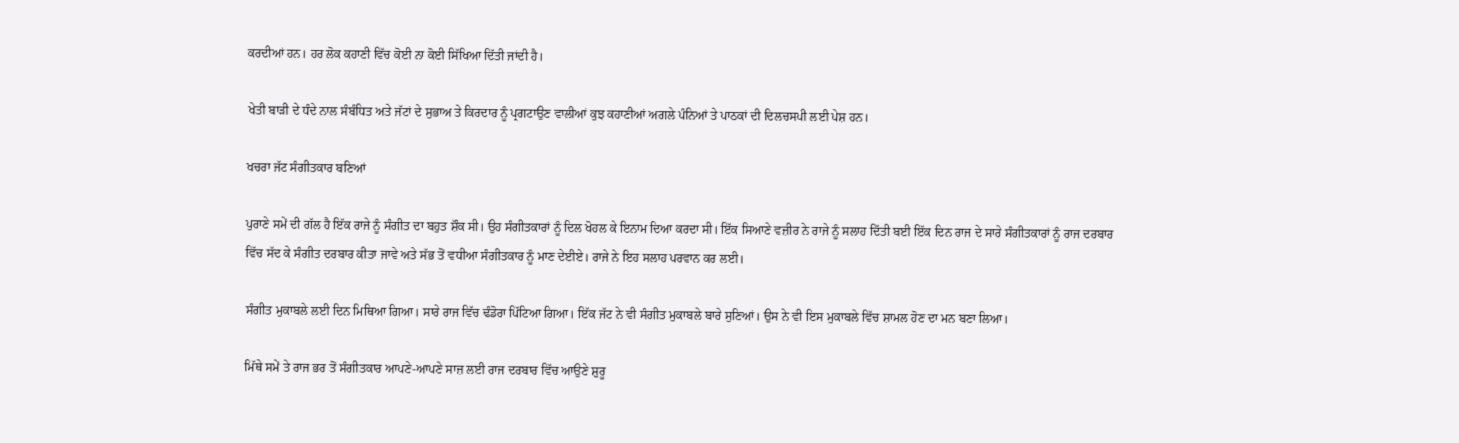ਕਰਦੀਆਂ ਹਨ। ਹਰ ਲੋਕ ਕਹਾਣੀ ਵਿੱਚ ਕੋਈ ਨਾ ਕੋਈ ਸਿੱਖਿਆ ਦਿੱਤੀ ਜਾਂਦੀ ਹੈ।

ਖੇਤੀ ਬਾੜੀ ਦੇ ਧੰਦੇ ਨਾਲ ਸੰਬੰਧਿਤ ਅਤੇ ਜੱਟਾਂ ਦੇ ਸੁਭਾਅ ਤੇ ਕਿਰਦਾਰ ਨੂੰ ਪ੍ਰਗਟਾਉਣ ਵਾਲੀਆਂ ਕੁਝ ਕਹਾਣੀਆਂ ਅਗਲੇ ਪੰਨਿਆਂ ਤੇ ਪਾਠਕਾਂ ਦੀ ਦਿਲਚਸਪੀ ਲਈ ਪੇਸ਼ ਹਨ।

ਖਚਰਾ ਜੱਟ ਸੰਗੀਤਕਾਰ ਬਣਿਆਂ

ਪੁਰਾਣੇ ਸਮੇਂ ਦੀ ਗੱਲ ਹੈ ਇੱਕ ਰਾਜੇ ਨੂੰ ਸੰਗੀਤ ਦਾ ਬਹੁਤ ਸ਼ੌਕ ਸੀ। ਉਹ ਸੰਗੀਤਕਾਰਾਂ ਨੂੰ ਦਿਲ ਖੋਹਲ ਕੇ ਇਨਾਮ ਦਿਆ ਕਰਦਾ ਸੀ। ਇੱਕ ਸਿਆਣੇ ਵਜ਼ੀਰ ਨੇ ਰਾਜੇ ਨੂੰ ਸਲਾਹ ਦਿੱਤੀ ਬਈ ਇੱਕ ਦਿਨ ਰਾਜ ਦੇ ਸਾਰੇ ਸੰਗੀਤਕਾਰਾਂ ਨੂੰ ਰਾਜ ਦਰਬਾਰ ਵਿੱਚ ਸੱਦ ਕੇ ਸੰਗੀਤ ਦਰਬਾਰ ਕੀਤਾ ਜਾਵੇ ਅਤੇ ਸੱਭ ਤੋਂ ਵਧੀਆ ਸੰਗੀਤਕਾਰ ਨੂੰ ਮਾਣ ਦੇਈਏ। ਰਾਜੇ ਨੇ ਇਹ ਸਲਾਹ ਪਰਵਾਨ ਕਰ ਲਈ।

ਸੰਗੀਤ ਮੁਕਾਬਲੇ ਲਈ ਦਿਨ ਮਿਥਿਆ ਗਿਆ। ਸਾਰੇ ਰਾਜ ਵਿੱਚ ਢੰਡੋਰਾ ਪਿੱਟਿਆ ਗਿਆ। ਇੱਕ ਜੱਟ ਨੇ ਵੀ ਸੰਗੀਤ ਮੁਕਾਬਲੇ ਬਾਰੇ ਸੁਣਿਆਂ। ਉਸ ਨੇ ਵੀ ਇਸ ਮੁਕਾਬਲੇ ਵਿੱਚ ਸ਼ਾਮਲ ਹੋਣ ਦਾ ਮਨ ਬਣਾ ਲਿਆ।

ਮਿੱਥੇ ਸਮੇਂ ਤੇ ਰਾਜ ਭਰ ਤੋਂ ਸੰਗੀਤਕਾਰ ਆਪਣੇ-ਆਪਣੇ ਸਾਜ਼ ਲਈ ਰਾਜ ਦਰਬਾਰ ਵਿੱਚ ਆਉਣੇ ਸ਼ੁਰੂ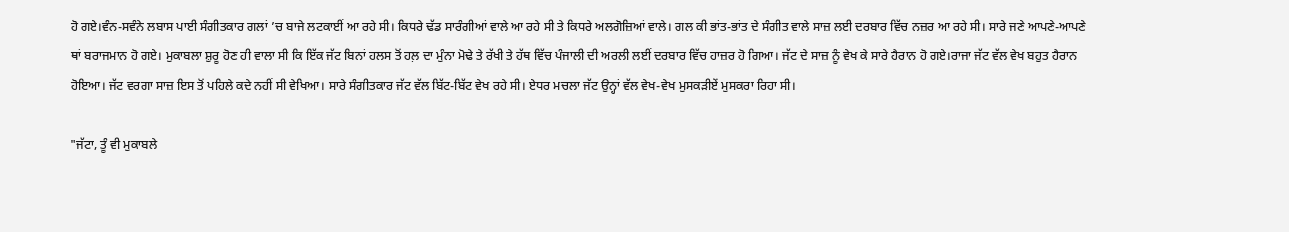ਹੋ ਗਏ।ਵੰਨ-ਸਵੰਨੇ ਲਬਾਸ ਪਾਈ ਸੰਗੀਤਕਾਰ ਗਲਾਂ ’ਚ ਬਾਜੇ ਲਟਕਾਈਂ ਆ ਰਹੇ ਸੀ। ਕਿਧਰੇ ਢੱਡ ਸਾਰੰਗੀਆਂ ਵਾਲੇ ਆ ਰਹੇ ਸੀ ਤੇ ਕਿਧਰੇ ਅਲਗੋਜ਼ਿਆਂ ਵਾਲੇ। ਗਲ ਕੀ ਭਾਂਤ-ਭਾਂਤ ਦੇ ਸੰਗੀਤ ਵਾਲੇ ਸਾਜ਼ ਲਈ ਦਰਬਾਰ ਵਿੱਚ ਨਜ਼ਰ ਆ ਰਹੇ ਸੀ। ਸਾਰੇ ਜਣੇ ਆਪਣੇ-ਆਪਣੇ ਥਾਂ ਬਰਾਜਮਾਨ ਹੋ ਗਏ। ਮੁਕਾਬਲਾ ਸ਼ੁਰੂ ਹੋਣ ਹੀ ਵਾਲਾ ਸੀ ਕਿ ਇੱਕ ਜੱਟ ਬਿਨਾਂ ਹਲਸ ਤੋਂ ਹਲ਼ ਦਾ ਮੁੰਨਾ ਮੋਢੇ ਤੇ ਰੱਖੀ ਤੇ ਹੱਥ ਵਿੱਚ ਪੰਜਾਲੀ ਦੀ ਅਰਲੀ ਲਈਂ ਦਰਬਾਰ ਵਿੱਚ ਹਾਜ਼ਰ ਹੋ ਗਿਆ। ਜੱਟ ਦੇ ਸਾਜ਼ ਨੂੰ ਵੇਖ ਕੇ ਸਾਰੇ ਹੈਰਾਨ ਹੋ ਗਏ।ਰਾਜਾ ਜੱਟ ਵੱਲ ਵੇਖ ਬਹੁਤ ਹੈਰਾਨ ਹੋਇਆ। ਜੱਟ ਵਰਗਾ ਸਾਜ਼ ਇਸ ਤੋਂ ਪਹਿਲੇ ਕਦੇ ਨਹੀਂ ਸੀ ਵੇਖਿਆ। ਸਾਰੇ ਸੰਗੀਤਕਾਰ ਜੱਟ ਵੱਲ ਬਿੱਟ-ਬਿੱਟ ਵੇਖ ਰਹੇ ਸੀ। ਏਧਰ ਮਚਲਾ ਜੱਟ ਉਨ੍ਹਾਂ ਵੱਲ ਵੇਖ-ਵੇਖ ਮੁਸਕੜੀਏਂ ਮੁਸਕਰਾ ਰਿਹਾ ਸੀ।

"ਜੱਟਾ, ਤੂੰ ਵੀ ਮੁਕਾਬਲੇ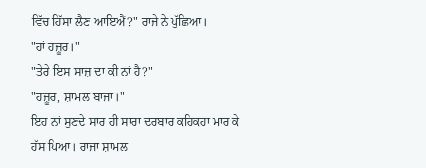ਵਿੱਚ ਹਿੱਸਾ ਲੈਣ ਆਇਐਂ?" ਰਾਜੇ ਨੇ ਪੁੱਛਿਆ।
"ਹਾਂ ਹਜ਼ੂਰ।"
"ਤੇਰੇ ਇਸ ਸਾਜ਼ ਦਾ ਕੀ ਨਾਂ ਹੈ?"
"ਹਜ਼ੂਰ, ਸ਼ਾਮਲ ਬਾਜਾ।"
ਇਹ ਨਾਂ ਸੁਣਦੇ ਸਾਰ ਹੀ ਸਾਰਾ ਦਰਬਾਰ ਕਹਿਕਹਾ ਮਾਰ ਕੇ ਹੱਸ ਪਿਆ। ਰਾਜਾ ਸ਼ਾਮਲ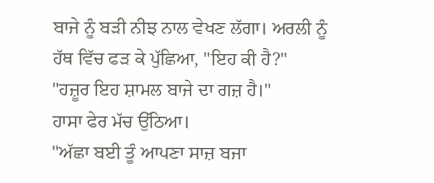ਬਾਜੇ ਨੂੰ ਬੜੀ ਨੀਝ ਨਾਲ ਵੇਖਣ ਲੱਗਾ। ਅਰਲੀ ਨੂੰ ਹੱਥ ਵਿੱਚ ਫੜ ਕੇ ਪੁੱਛਿਆ, "ਇਹ ਕੀ ਹੈ?"
"ਹਜ਼ੂਰ ਇਹ ਸ਼ਾਮਲ ਬਾਜੇ ਦਾ ਗਜ਼ ਹੈ।"
ਹਾਸਾ ਫੇਰ ਮੱਚ ਉੱਠਿਆ।
"ਅੱਛਾ ਬਈ ਤੂੰ ਆਪਣਾ ਸਾਜ਼ ਬਜਾ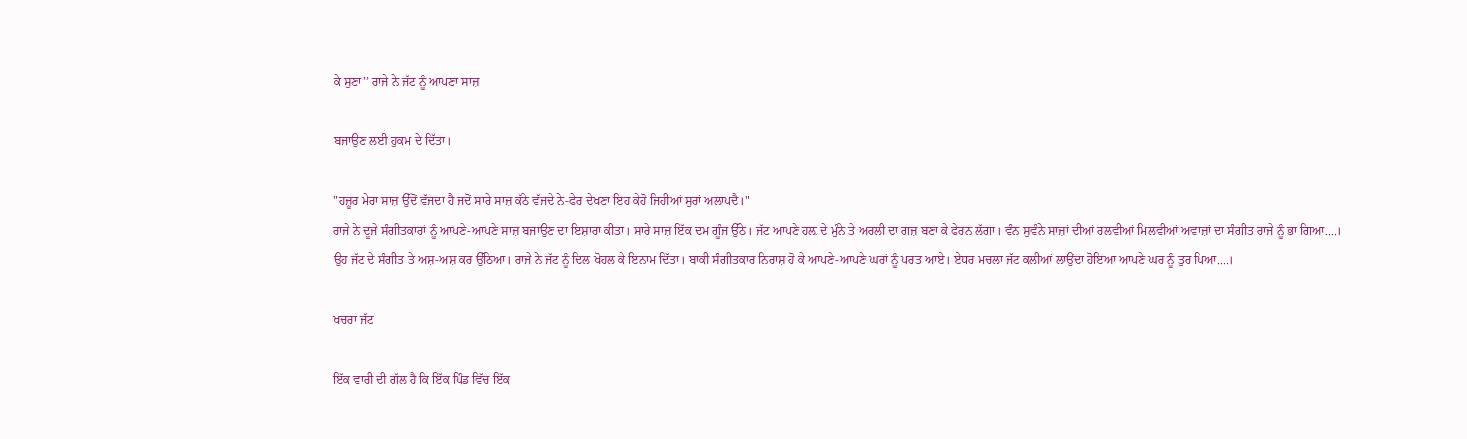ਕੇ ਸੁਣਾ’’ ਰਾਜੇ ਨੇ ਜੱਟ ਨੂੰ ਆਪਣਾ ਸਾਜ਼

ਬਜਾਉਣ ਲਈ ਹੁਕਮ ਦੇ ਦਿੱਤਾ।

"ਹਜ਼ੂਰ ਮੇਰਾ ਸਾਜ਼ ਉੱਦੋਂ ਵੱਜਦਾ ਹੈ ਜਦੋਂ ਸਾਰੇ ਸਾਜ਼ ਕੱਠੇ ਵੱਜਦੇ ਨੇ-ਫੇਰ ਦੇਖਣਾ ਇਹ ਕੇਹੋ ਜਿਹੀਆਂ ਸੁਰਾਂ ਅਲਾਪਦੈ।"
ਰਾਜੇ ਨੇ ਦੂਜੇ ਸੰਗੀਤਕਾਰਾਂ ਨੂੰ ਆਪਣੇ-ਆਪਣੇ ਸਾਜ਼ ਬਜਾਉਣ ਦਾ ਇਸ਼ਾਰਾ ਕੀਤਾ। ਸਾਰੇ ਸਾਜ਼ ਇੱਕ ਦਮ ਗੂੰਜ ਉੱਠੇ। ਜੱਟ ਆਪਣੇ ਹਲ਼ ਦੇ ਮੁੰਨੇ ਤੇ ਅਰਲੀ ਦਾ ਗਜ਼ ਬਣਾ ਕੇ ਫੇਰਨ ਲੱਗਾ। ਵੰਨ ਸੁਵੰਨੇ ਸਾਜ਼ਾਂ ਦੀਆਂ ਰਲਵੀਆਂ ਮਿਲਵੀਆਂ ਅਵਾਜ਼ਾਂ ਦਾ ਸੰਗੀਤ ਰਾਜੇ ਨੂੰ ਭਾ ਗਿਆ....।
ਉਹ ਜੱਟ ਦੇ ਸੰਗੀਤ ਤੇ ਅਸ਼-ਅਸ਼ ਕਰ ਉੱਠਿਆ। ਰਾਜੇ ਨੇ ਜੱਟ ਨੂੰ ਦਿਲ ਖੋਹਲ ਕੇ ਇਨਾਮ ਦਿੱਤਾ। ਬਾਕੀ ਸੰਗੀਤਕਾਰ ਨਿਰਾਸ਼ ਹੋ ਕੇ ਆਪਣੇ-ਆਪਣੇ ਘਰਾਂ ਨੂੰ ਪਰਤ ਆਏ। ਏਧਰ ਮਚਲਾ ਜੱਟ ਕਲੀਆਂ ਲਾਉਂਦਾ ਹੋਇਆ ਆਪਣੇ ਘਰ ਨੂੰ ਤੁਰ ਪਿਆ....।

ਖਚਰਾ ਜੱਟ

ਇੱਕ ਵਾਰੀ ਦੀ ਗੱਲ ਹੈ ਕਿ ਇੱਕ ਪਿੰਡ ਵਿੱਚ ਇੱਕ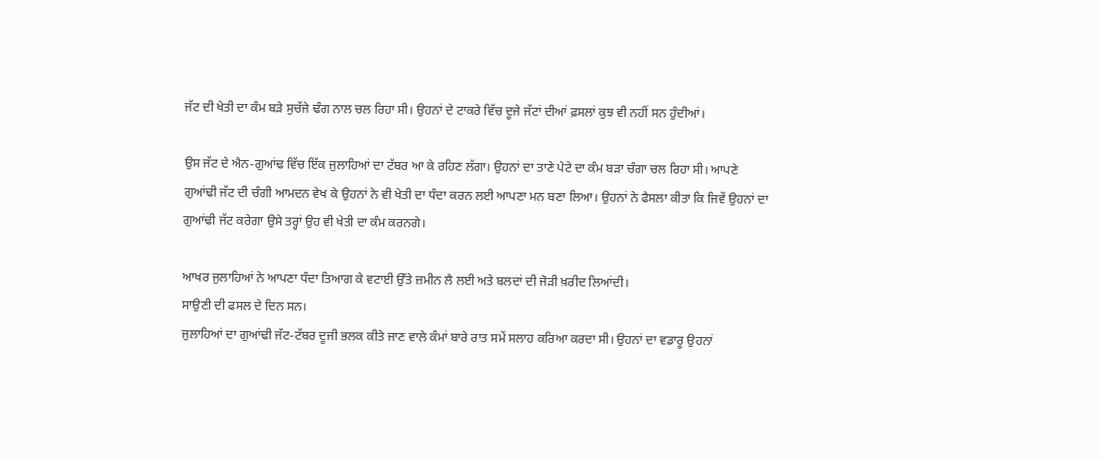ਜੱਟ ਦੀ ਖੇਤੀ ਦਾ ਕੰਮ ਬੜੇ ਸੁਚੱਜੇ ਢੰਗ ਨਾਲ ਚਲ ਰਿਹਾ ਸੀ। ਉਹਨਾਂ ਦੇ ਟਾਕਰੇ ਵਿੱਚ ਦੂਜੇ ਜੱਟਾਂ ਦੀਆਂ ਫ਼ਸਲਾਂ ਕੁਝ ਵੀ ਨਹੀਂ ਸਨ ਹੁੰਦੀਆਂ।

ਉਸ ਜੱਟ ਦੇ ਐਨ-ਗੁਆਂਢ ਵਿੱਚ ਇੱਕ ਜੁਲਾਹਿਆਂ ਦਾ ਟੱਬਰ ਆ ਕੇ ਰਹਿਣ ਲੱਗਾ। ਉਹਨਾਂ ਦਾ ਤਾਣੇ ਪੇਟੇ ਦਾ ਕੰਮ ਬੜਾ ਚੰਗਾ ਚਲ ਰਿਹਾ ਸੀ। ਆਪਣੇ ਗੁਆਂਢੀ ਜੱਟ ਦੀ ਚੰਗੀ ਆਮਦਨ ਵੇਖ ਕੇ ਉਹਨਾਂ ਨੇ ਵੀ ਖੇਤੀ ਦਾ ਧੰਦਾ ਕਰਨ ਲਈ ਆਪਣਾ ਮਨ ਬਣਾ ਲਿਆ। ਉਹਨਾਂ ਨੇ ਫੈਸਲਾ ਕੀਤਾ ਕਿ ਜਿਵੇਂ ਉਹਨਾਂ ਦਾ ਗੁਆਂਢੀ ਜੱਟ ਕਰੇਗਾ ਉਸੇ ਤਰ੍ਹਾਂ ਉਹ ਵੀ ਖੇਤੀ ਦਾ ਕੰਮ ਕਰਨਗੇ।

ਆਖਰ ਜੁਲਾਹਿਆਂ ਨੇ ਆਪਣਾ ਧੰਦਾ ਤਿਆਗ ਕੇ ਵਟਾਈ ਉੱਤੇ ਜ਼ਮੀਨ ਲੈ ਲਈ ਅਤੇ ਬਲਦਾਂ ਦੀ ਜੋੜੀ ਖ਼ਰੀਦ ਲਿਆਂਦੀ।
ਸਾਉਣੀ ਦੀ ਫਸਲ ਦੇ ਦਿਨ ਸਨ।
ਜੁਲਾਹਿਆਂ ਦਾ ਗੁਆਂਢੀ ਜੱਟ-ਟੱਬਰ ਦੂਜੀ ਭਲਕ ਕੀਤੇ ਜਾਣ ਵਾਲੇ ਕੰਮਾਂ ਬਾਰੇ ਰਾਤ ਸਮੇਂ ਸਲਾਹ ਕਰਿਆ ਕਰਦਾ ਸੀ। ਉਹਨਾਂ ਦਾ ਵਡਾਰੂ ਉਹਨਾਂ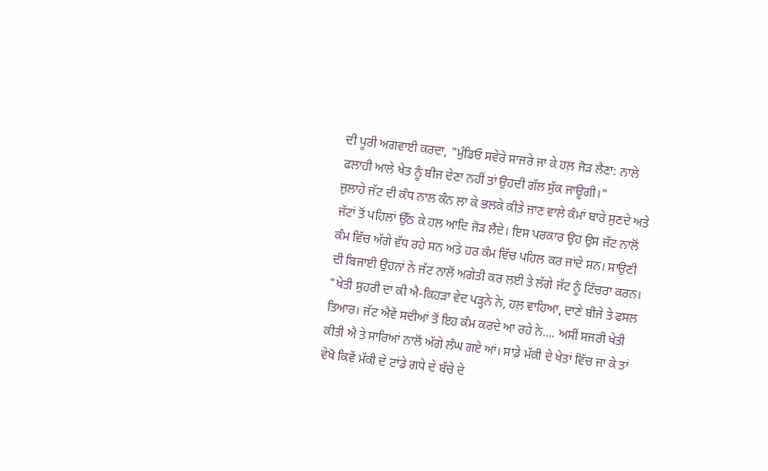ਦੀ ਪੂਰੀ ਅਗਵਾਈ ਕਰਦਾ, "ਮੁੰਡਿਓ ਸਵੇਰੇ ਸਾਜਰੇ ਜਾ ਕੇ ਹਲ਼ ਜੋੜ ਲੈਣਾ: ਨਾਲੇ ਫਲਾਹੀ ਆਲੇ ਖੇਤ ਨੂੰ ਬੀਜ ਦੇਣਾ ਨਹੀਂ ਤਾਂ ਉਹਦੀ ਗੱਲ ਸੁੱਕ ਜਾਊਗੀ।"
ਜੁਲਾਹੇ ਜੱਟ ਦੀ ਕੰਧ ਨਾਲ ਕੰਨ ਲਾ ਕੇ ਭਲਕੇ ਕੀਤੇ ਜਾਣ ਵਾਲੇ ਕੰਮਾਂ ਬਾਰੇ ਸੁਣਦੇ ਅਤੇ ਜੱਟਾਂ ਤੋਂ ਪਹਿਲਾਂ ਉੱਠ ਕੇ ਹਲ ਆਦਿ ਜੋੜ ਲੈਂਦੇ। ਇਸ ਪਰਕਾਰ ਉਹ ਉਸ ਜੱਟ ਨਾਲੋਂ ਕੰਮ ਵਿੱਚ ਅੱਗੇ ਵੱਧ ਰਹੇ ਸਨ ਅਤੇ ਹਰ ਕੰਮ ਵਿੱਚ ਪਹਿਲ ਕਰ ਜਾਂਦੇ ਸਨ। ਸਾਉਣੀ ਦੀ ਬਿਜਾਈ ਉਹਨਾਂ ਨੇ ਜੱਟ ਨਾਲੋਂ ਅਗੇਤੀ ਕਰ ਲਈ ਤੇ ਲੱਗੇ ਜੱਟ ਨੂੰ ਟਿੱਚਰਾ ਕਰਨ।
"ਖੇਤੀ ਸੁਹਰੀ ਦਾ ਕੀ ਐ-ਕਿਹੜਾ ਵੇਦ ਪੜ੍ਹਨੇ ਨੇ, ਹਲ਼ ਵਾਹਿਆ, ਦਾਣੇ ਬੀਜੇ ਤੇ ਫਸਲ ਤਿਆਰ। ਜੱਟ ਐਵੇਂ ਸਦੀਆਂ ਤੋਂ ਇਹ ਕੰਮ ਕਰਦੇ ਆ ਰਹੇ ਨੇ.... ਅਸੀਂ ਸਜਰੀ ਖੇਤੀ ਕੀਤੀ ਐ ਤੇ ਸਾਰਿਆਂ ਨਾਲੋਂ ਅੱਗੇ ਲੰਘ ਗਏ ਆਂ। ਸਾਡੇ ਮੱਕੀ ਦੇ ਖੇਤਾਂ ਵਿੱਚ ਜਾ ਕੇ ਤਾਂ ਵੇਖੋ ਕਿਵੇਂ ਮੱਕੀ ਦੇ ਟਾਂਡੇ ਗਧੇ ਦੇ ਬੱਚੇ ਦੇ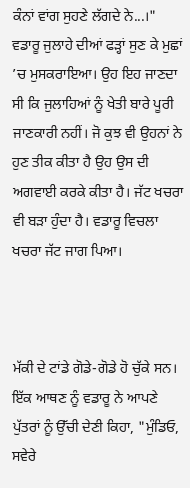ਕੰਨਾਂ ਵਾਂਗ ਸੁਹਣੇ ਲੱਗਦੇ ਨੇ...।"
ਵਡਾਰੂ ਜੁਲਾਹੇ ਦੀਆਂ ਫੜ੍ਹਾਂ ਸੁਣ ਕੇ ਮੁਛਾਂ ’ਚ ਮੁਸਕਰਾਇਆ। ਉਹ ਇਹ ਜਾਣਦਾ ਸੀ ਕਿ ਜੁਲਾਹਿਆਂ ਨੂੰ ਖੇਤੀ ਬਾਰੇ ਪੂਰੀ ਜਾਣਕਾਰੀ ਨਹੀਂ। ਜੋ ਕੁਝ ਵੀ ਉਹਨਾਂ ਨੇ ਹੁਣ ਤੀਕ ਕੀਤਾ ਹੈ ਉਹ ਉਸ ਦੀ ਅਗਵਾਈ ਕਰਕੇ ਕੀਤਾ ਹੈ। ਜੱਟ ਖਚਰਾ ਵੀ ਬੜਾ ਹੁੰਦਾ ਹੈ। ਵਡਾਰੂ ਵਿਚਲਾ ਖਚਰਾ ਜੱਟ ਜਾਗ ਪਿਆ।



ਮੱਕੀ ਦੇ ਟਾਂਡੇ ਗੋਡੇ-ਗੋਡੇ ਹੋ ਚੁੱਕੇ ਸਨ।
ਇੱਕ ਆਥਣ ਨੂੰ ਵਡਾਰੂ ਨੇ ਆਪਣੇ ਪੁੱਤਰਾਂ ਨੂੰ ਉੱਚੀ ਦੇਣੀ ਕਿਹਾ, "ਮੁੰਡਿਓ, ਸਵੇਰੇ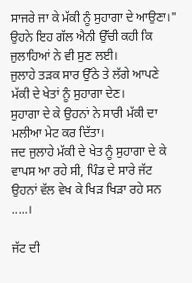ਸਾਜਰੇ ਜਾ ਕੇ ਮੱਕੀ ਨੂੰ ਸੁਹਾਗਾ ਦੇ ਆਉਣਾ।"
ਉਹਨੇ ਇਹ ਗੱਲ ਐਨੀ ਉੱਚੀ ਕਹੀ ਕਿ ਜੁਲਾਹਿਆਂ ਨੇ ਵੀ ਸੁਣ ਲਈ।
ਜੁਲਾਹੇ ਤੜਕ ਸਾਰ ਉੱਠੇ ਤੇ ਲੱਗੇ ਆਪਣੇ ਮੱਕੀ ਦੇ ਖੇਤਾਂ ਨੂੰ ਸੁਹਾਗਾ ਦੇਣ।
ਸੁਹਾਗਾ ਦੇ ਕੇ ਉਹਨਾਂ ਨੇ ਸਾਰੀ ਮੱਕੀ ਦਾ ਮਲੀਆ ਮੇਟ ਕਰ ਦਿੱਤਾ।
ਜਦ ਜੁਲਾਹੇ ਮੱਕੀ ਦੇ ਖੇਤ ਨੂੰ ਸੁਹਾਗਾ ਦੇ ਕੇ ਵਾਪਸ ਆ ਰਹੇ ਸੀ, ਪਿੰਡ ਦੇ ਸਾਰੇ ਜੱਟ ਉਹਨਾਂ ਵੱਲ ਵੇਖ ਕੇ ਖਿੜ ਖਿੜਾ ਰਹੇ ਸਨ .....।

ਜੱਟ ਦੀ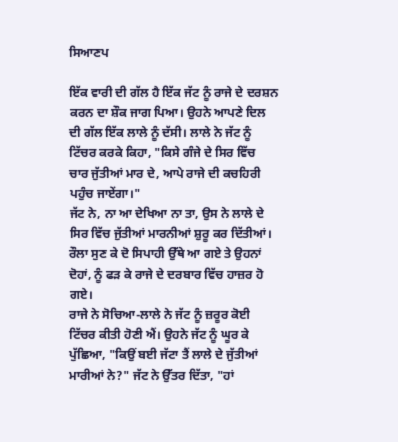ਸਿਆਣਪ

ਇੱਕ ਵਾਰੀ ਦੀ ਗੱਲ ਹੈ ਇੱਕ ਜੱਟ ਨੂੰ ਰਾਜੇ ਦੇ ਦਰਸ਼ਨ ਕਰਨ ਦਾ ਸ਼ੌਕ ਜਾਗ ਪਿਆ। ਉਹਨੇ ਆਪਣੇ ਦਿਲ ਦੀ ਗੱਲ ਇੱਕ ਲਾਲੇ ਨੂੰ ਦੱਸੀ। ਲਾਲੇ ਨੇ ਜੱਟ ਨੂੰ ਟਿੱਚਰ ਕਰਕੇ ਕਿਹਾ, "ਕਿਸੇ ਗੰਜੇ ਦੇ ਸਿਰ ਵਿੱਚ ਚਾਰ ਜੁੱਤੀਆਂ ਮਾਰ ਦੇ, ਆਪੇ ਰਾਜੇ ਦੀ ਕਚਹਿਰੀ ਪਹੁੰਚ ਜਾਏਂਗਾ।"
ਜੱਟ ਨੇ, ਨਾ ਆ ਦੇਖਿਆ ਨਾ ਤਾ, ਉਸ ਨੇ ਲਾਲੇ ਦੇ ਸਿਰ ਵਿੱਚ ਜੁੱਤੀਆਂ ਮਾਰਨੀਆਂ ਸ਼ੁਰੂ ਕਰ ਦਿੱਤੀਆਂ। ਰੌਲਾ ਸੁਣ ਕੇ ਦੋ ਸਿਪਾਹੀ ਉੱਥੇ ਆ ਗਏ ਤੇ ਉਹਨਾਂ ਦੋਹਾਂ, ਨੂੰ ਫੜ ਕੇ ਰਾਜੇ ਦੇ ਦਰਬਾਰ ਵਿੱਚ ਹਾਜ਼ਰ ਹੋ ਗਏ।
ਰਾਜੇ ਨੇ ਸੋਚਿਆ-ਲਾਲੇ ਨੇ ਜੱਟ ਨੂੰ ਜ਼ਰੂਰ ਕੋਈ ਟਿੱਚਰ ਕੀਤੀ ਹੋਣੀ ਐਂ। ਉਹਨੇ ਜੱਟ ਨੂੰ ਘੂਰ ਕੇ ਪੁੱਛਿਆ, "ਕਿਉਂ ਬਈ ਜੱਟਾ ਤੈਂ ਲਾਲੇ ਦੇ ਜੁੱਤੀਆਂ ਮਾਰੀਆਂ ਨੇ?" ਜੱਟ ਨੇ ਉੱਤਰ ਦਿੱਤਾ, "ਹਾਂ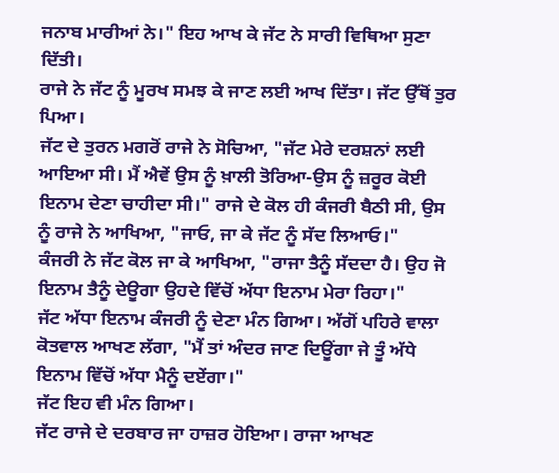ਜਨਾਬ ਮਾਰੀਆਂ ਨੇ।" ਇਹ ਆਖ ਕੇ ਜੱਟ ਨੇ ਸਾਰੀ ਵਿਥਿਆ ਸੁਣਾ ਦਿੱਤੀ।
ਰਾਜੇ ਨੇ ਜੱਟ ਨੂੰ ਮੂਰਖ ਸਮਝ ਕੇ ਜਾਣ ਲਈ ਆਖ ਦਿੱਤਾ। ਜੱਟ ਉੱਥੋਂ ਤੁਰ ਪਿਆ।
ਜੱਟ ਦੇ ਤੁਰਨ ਮਗਰੋਂ ਰਾਜੇ ਨੇ ਸੋਚਿਆ, "ਜੱਟ ਮੇਰੇ ਦਰਸ਼ਨਾਂ ਲਈ ਆਇਆ ਸੀ। ਮੈਂ ਐਵੇਂ ਉਸ ਨੂੰ ਖ਼ਾਲੀ ਤੋਰਿਆ-ਉਸ ਨੂੰ ਜ਼ਰੂਰ ਕੋਈ ਇਨਾਮ ਦੇਣਾ ਚਾਹੀਦਾ ਸੀ।" ਰਾਜੇ ਦੇ ਕੋਲ ਹੀ ਕੰਜਰੀ ਬੈਠੀ ਸੀ, ਉਸ ਨੂੰ ਰਾਜੇ ਨੇ ਆਖਿਆ, "ਜਾਓ, ਜਾ ਕੇ ਜੱਟ ਨੂੰ ਸੱਦ ਲਿਆਓ।"
ਕੰਜਰੀ ਨੇ ਜੱਟ ਕੋਲ ਜਾ ਕੇ ਆਖਿਆ, "ਰਾਜਾ ਤੈਨੂੰ ਸੱਦਦਾ ਹੈ। ਉਹ ਜੋ ਇਨਾਮ ਤੈਨੂੰ ਦੇਊਗਾ ਉਹਦੇ ਵਿੱਚੋਂ ਅੱਧਾ ਇਨਾਮ ਮੇਰਾ ਰਿਹਾ।"
ਜੱਟ ਅੱਧਾ ਇਨਾਮ ਕੰਜਰੀ ਨੂੰ ਦੇਣਾ ਮੰਨ ਗਿਆ। ਅੱਗੋਂ ਪਹਿਰੇ ਵਾਲਾ ਕੋਤਵਾਲ ਆਖਣ ਲੱਗਾ, "ਮੈਂ ਤਾਂ ਅੰਦਰ ਜਾਣ ਦਿਊਂਗਾ ਜੇ ਤੂੰ ਅੱਧੇ ਇਨਾਮ ਵਿੱਚੋਂ ਅੱਧਾ ਮੈਨੂੰ ਦਏਂਗਾ।"
ਜੱਟ ਇਹ ਵੀ ਮੰਨ ਗਿਆ।
ਜੱਟ ਰਾਜੇ ਦੇ ਦਰਬਾਰ ਜਾ ਹਾਜ਼ਰ ਹੋਇਆ। ਰਾਜਾ ਆਖਣ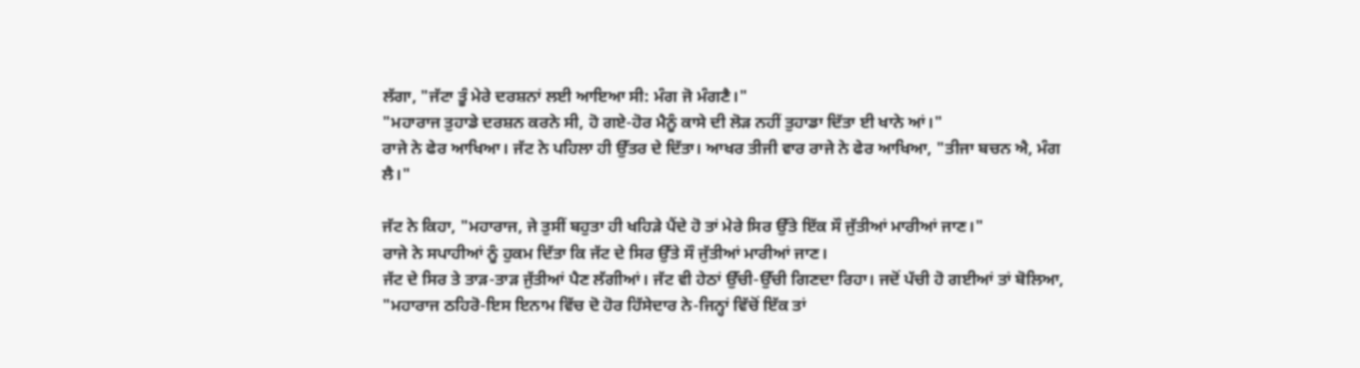ਲੱਗਾ, "ਜੱਟਾ ਤੂੰ ਮੇਰੇ ਦਰਸ਼ਨਾਂ ਲਈ ਆਇਆ ਸੀ: ਮੰਗ ਜੋ ਮੰਗਣੈ।"
"ਮਹਾਰਾਜ ਤੁਹਾਡੇ ਦਰਸ਼ਨ ਕਰਨੇ ਸੀ, ਹੋ ਗਏ-ਹੋਰ ਮੈਨੂੰ ਕਾਸੇ ਦੀ ਲੋੜ ਨਹੀਂ ਤੁਹਾਡਾ ਦਿੱਤਾ ਈ ਖਾਨੇ ਆਂ।"
ਰਾਜੇ ਨੇ ਫੇਰ ਆਖਿਆ। ਜੱਟ ਨੇ ਪਹਿਲਾ ਹੀ ਉੱਤਰ ਦੇ ਦਿੱਤਾ। ਆਖਰ ਤੀਜੀ ਵਾਰ ਰਾਜੇ ਨੇ ਫੇਰ ਆਖਿਆ, "ਤੀਜਾ ਬਚਨ ਐ, ਮੰਗ ਲੈ।"

ਜੱਟ ਨੇ ਕਿਹਾ, "ਮਹਾਰਾਜ, ਜੇ ਤੁਸੀਂ ਬਹੁਤਾ ਹੀ ਖਹਿੜੇ ਪੈਂਦੇ ਹੋ ਤਾਂ ਮੇਰੇ ਸਿਰ ਉੱਤੇ ਇੱਕ ਸੌ ਜੁੱਤੀਆਂ ਮਾਰੀਆਂ ਜਾਣ।"
ਰਾਜੇ ਨੇ ਸਪਾਹੀਆਂ ਨੂੰ ਹੁਕਮ ਦਿੱਤਾ ਕਿ ਜੱਟ ਦੇ ਸਿਰ ਉੱਤੇ ਸੌ ਜੁੱਤੀਆਂ ਮਾਰੀਆਂ ਜਾਣ।
ਜੱਟ ਦੇ ਸਿਰ ਤੇ ਤਾੜ-ਤਾੜ ਜੁੱਤੀਆਂ ਪੈਣ ਲੱਗੀਆਂ। ਜੱਟ ਵੀ ਹੇਠਾਂ ਉੱਚੀ-ਉੱਚੀ ਗਿਣਦਾ ਰਿਹਾ। ਜਦੋਂ ਪੱਚੀ ਹੋ ਗਈਆਂ ਤਾਂ ਬੋਲਿਆ, "ਮਹਾਰਾਜ ਠਹਿਰੋ-ਇਸ ਇਨਾਮ ਵਿੱਚ ਦੋ ਹੋਰ ਹਿੱਸੇਦਾਰ ਨੇ-ਜਿਨ੍ਹਾਂ ਵਿੱਚੋਂ ਇੱਕ ਤਾਂ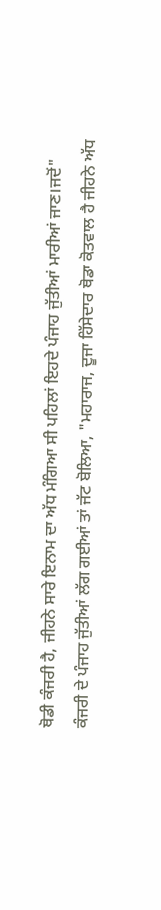ਥੋਡੀ ਕੰਜਰੀ ਹੈ, ਜੀਹਨੇ ਸਾਰੇ ਇਨਾਮ ਦਾ ਅੱਧ ਮੰਗਿਆ ਸੀ ਪਹਿਲਾਂ ਇਹਦੇ ਪੰਜਾਹ ਜੁੱਤੀਆਂ ਮਾਰੀਆਂ ਜਾਣ।ਜਦੋਂ"
ਕੰਜਰੀ ਦੇ ਪੰਜਾਹ ਜੁੱਤੀਆਂ ਲੱਗ ਗਈਆਂ ਤਾਂ ਜੱਟ ਬੋਲਿਆ, "ਮਹਾਰਾਜ, ਦੂਜਾ ਹਿੱਸੇਦਾਰ ਥੋਡਾ ਕੋਤਵਾਲ ਹੈ ਜੀਹਨੇ ਅੱਧ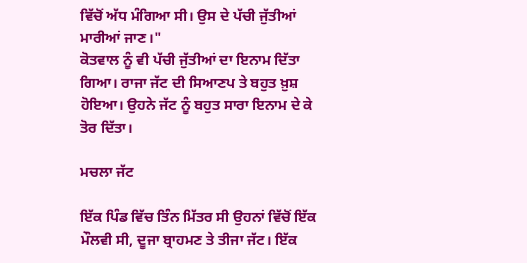ਵਿੱਚੋਂ ਅੱਧ ਮੰਗਿਆ ਸੀ। ਉਸ ਦੇ ਪੱਚੀ ਜੁੱਤੀਆਂ ਮਾਰੀਆਂ ਜਾਣ।"
ਕੋਤਵਾਲ ਨੂੰ ਵੀ ਪੱਚੀ ਜੁੱਤੀਆਂ ਦਾ ਇਨਾਮ ਦਿੱਤਾ ਗਿਆ। ਰਾਜਾ ਜੱਟ ਦੀ ਸਿਆਣਪ ਤੇ ਬਹੁਤ ਖ਼ੁਸ਼ ਹੋਇਆ। ਉਹਨੇ ਜੱਟ ਨੂੰ ਬਹੁਤ ਸਾਰਾ ਇਨਾਮ ਦੇ ਕੇ ਤੋਰ ਦਿੱਤਾ।

ਮਚਲਾ ਜੱਟ

ਇੱਕ ਪਿੰਡ ਵਿੱਚ ਤਿੰਨ ਮਿੱਤਰ ਸੀ ਉਹਨਾਂ ਵਿੱਚੋਂ ਇੱਕ ਮੌਲਵੀ ਸੀ, ਦੂਜਾ ਬ੍ਰਾਹਮਣ ਤੇ ਤੀਜਾ ਜੱਟ। ਇੱਕ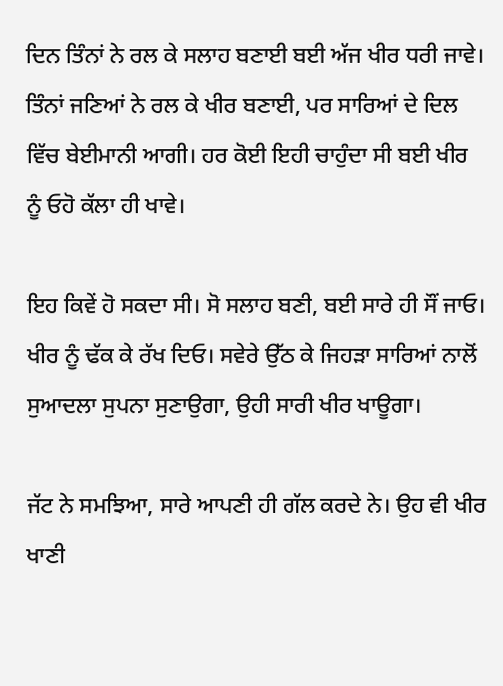ਦਿਨ ਤਿੰਨਾਂ ਨੇ ਰਲ ਕੇ ਸਲਾਹ ਬਣਾਈ ਬਈ ਅੱਜ ਖੀਰ ਧਰੀ ਜਾਵੇ। ਤਿੰਨਾਂ ਜਣਿਆਂ ਨੇ ਰਲ ਕੇ ਖੀਰ ਬਣਾਈ, ਪਰ ਸਾਰਿਆਂ ਦੇ ਦਿਲ ਵਿੱਚ ਬੇਈਮਾਨੀ ਆਗੀ। ਹਰ ਕੋਈ ਇਹੀ ਚਾਹੁੰਦਾ ਸੀ ਬਈ ਖੀਰ ਨੂੰ ਓਹੋ ਕੱਲਾ ਹੀ ਖਾਵੇ।

ਇਹ ਕਿਵੇਂ ਹੋ ਸਕਦਾ ਸੀ। ਸੋ ਸਲਾਹ ਬਣੀ, ਬਈ ਸਾਰੇ ਹੀ ਸੌਂ ਜਾਓ। ਖੀਰ ਨੂੰ ਢੱਕ ਕੇ ਰੱਖ ਦਿਓ। ਸਵੇਰੇ ਉੱਠ ਕੇ ਜਿਹੜਾ ਸਾਰਿਆਂ ਨਾਲੋਂ ਸੁਆਦਲਾ ਸੁਪਨਾ ਸੁਣਾਉਗਾ, ਉਹੀ ਸਾਰੀ ਖੀਰ ਖਾਊਗਾ।

ਜੱਟ ਨੇ ਸਮਝਿਆ, ਸਾਰੇ ਆਪਣੀ ਹੀ ਗੱਲ ਕਰਦੇ ਨੇ। ਉਹ ਵੀ ਖੀਰ ਖਾਣੀ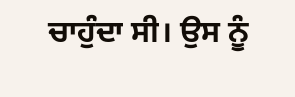ਚਾਹੁੰਦਾ ਸੀ। ਉਸ ਨੂੰ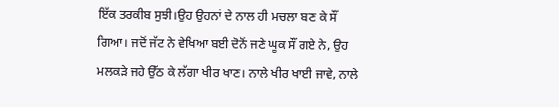ਇੱਕ ਤਰਕੀਬ ਸੁਝੀ।ਉਹ ਉਹਨਾਂ ਦੇ ਨਾਲ ਹੀ ਮਚਲਾ ਬਣ ਕੇ ਸੌਂ ਗਿਆ। ਜਦੋਂ ਜੱਟ ਨੇ ਵੇਖਿਆ ਬਈ ਦੋਨੋਂ ਜਣੇ ਘੂਕ ਸੌਂ ਗਏ ਨੇ, ਉਹ ਮਲਕੜੇ ਜਹੇ ਉੱਠ ਕੇ ਲੱਗਾ ਖੀਰ ਖਾਣ। ਨਾਲੇ ਖੀਰ ਖਾਈ ਜਾਵੇ, ਨਾਲੇ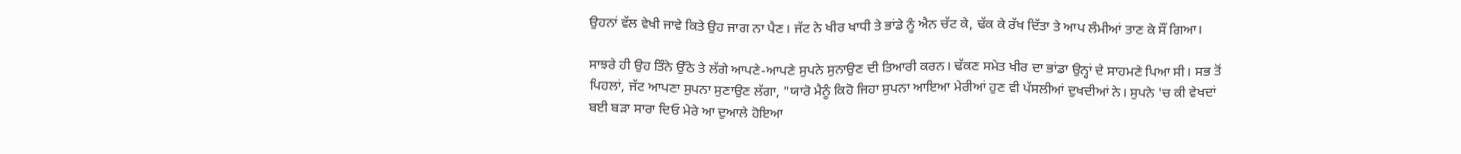ਉਹਨਾਂ ਵੱਲ ਵੇਖੀ ਜਾਵੇ ਕਿਤੇ ਉਹ ਜਾਗ ਨਾ ਪੈਣ। ਜੱਟ ਨੇ ਖੀਰ ਖਾਧੀ ਤੇ ਭਾਂਡੇ ਨੂੰ ਐਨ ਚੱਟ ਕੇ, ਢੱਕ ਕੇ ਰੱਖ ਦਿੱਤਾ ਤੇ ਆਪ ਲੰਮੀਆਂ ਤਾਣ ਕੇ ਸੌਂ ਗਿਆ।

ਸਾਝਰੇ ਹੀ ਉਹ ਤਿੰਨੇ ਉੱਠੇ ਤੇ ਲੱਗੇ ਆਪਣੇ-ਆਪਣੇ ਸੁਪਨੇ ਸੁਨਾਉਣ ਦੀ ਤਿਆਰੀ ਕਰਨ। ਢੱਕਣ ਸਮੇਤ ਖੀਰ ਦਾ ਭਾਂਡਾ ਉਨ੍ਹਾਂ ਦੇ ਸਾਹਮਣੇ ਪਿਆ ਸੀ। ਸਭ ਤੋਂ ਪਿਹਲਾਂ, ਜੱਟ ਆਪਣਾ ਸੁਪਨਾ ਸੁਣਾਉਣ ਲੱਗਾ, "ਯਾਰੋ ਮੈਨੂੰ ਕਿਹੋ ਜਿਹਾ ਸੁਪਨਾ ਆਇਆ ਮੇਰੀਆਂ ਹੁਣ ਵੀ ਪੱਸਲੀਆਂ ਦੁਖਦੀਆਂ ਨੇ। ਸੁਪਨੇ 'ਚ ਕੀ ਵੇਖਦਾਂ ਬਈ ਬੜਾ ਸਾਰਾ ਦਿਓ ਮੇਰੇ ਆ ਦੁਆਲੇ ਹੋਇਆ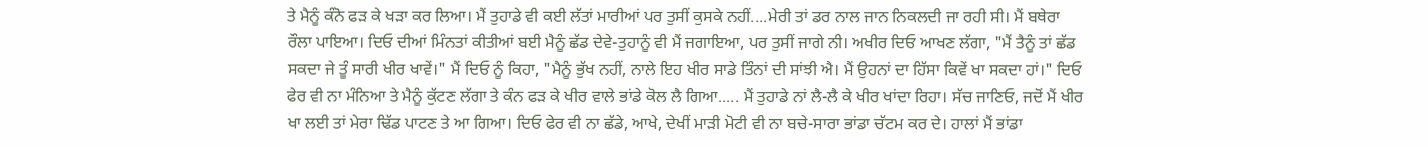ਤੇ ਮੈਨੂੰ ਕੰਨੋ ਫੜ ਕੇ ਖੜਾ ਕਰ ਲਿਆ। ਮੈਂ ਤੁਹਾਡੇ ਵੀ ਕਈ ਲੱਤਾਂ ਮਾਰੀਆਂ ਪਰ ਤੁਸੀਂ ਕੁਸਕੇ ਨਹੀਂ....ਮੇਰੀ ਤਾਂ ਡਰ ਨਾਲ ਜਾਨ ਨਿਕਲਦੀ ਜਾ ਰਹੀ ਸੀ। ਮੈਂ ਬਥੇਰਾ ਰੌਲਾ ਪਾਇਆ। ਦਿਓ ਦੀਆਂ ਮਿੰਨਤਾਂ ਕੀਤੀਆਂ ਬਈ ਮੈਨੂੰ ਛੱਡ ਦੇਵੇ-ਤੁਹਾਨੂੰ ਵੀ ਮੈਂ ਜਗਾਇਆ, ਪਰ ਤੁਸੀਂ ਜਾਗੇ ਨੀ। ਅਖੀਰ ਦਿਓ ਆਖਣ ਲੱਗਾ, "ਮੈਂ ਤੈਨੂੰ ਤਾਂ ਛੱਡ ਸਕਦਾ ਜੇ ਤੂੰ ਸਾਰੀ ਖੀਰ ਖਾਵੇਂ।" ਮੈਂ ਦਿਓ ਨੂੰ ਕਿਹਾ, "ਮੈਨੂੰ ਭੁੱਖ ਨਹੀਂ, ਨਾਲੇ ਇਹ ਖੀਰ ਸਾਡੇ ਤਿੰਨਾਂ ਦੀ ਸਾਂਝੀ ਐ। ਮੈਂ ਉਹਨਾਂ ਦਾ ਹਿੱਸਾ ਕਿਵੇਂ ਖਾ ਸਕਦਾ ਹਾਂ।" ਦਿਓ ਫੇਰ ਵੀ ਨਾ ਮੰਨਿਆ ਤੇ ਮੈਨੂੰ ਕੁੱਟਣ ਲੱਗਾ ਤੇ ਕੰਨ ਫੜ ਕੇ ਖੀਰ ਵਾਲੇ ਭਾਂਡੇ ਕੋਲ ਲੈ ਗਿਆ..... ਮੈਂ ਤੁਹਾਡੇ ਨਾਂ ਲੈ-ਲੈ ਕੇ ਖੀਰ ਖਾਂਦਾ ਰਿਹਾ। ਸੱਚ ਜਾਣਿਓ, ਜਦੋਂ ਮੈਂ ਖੀਰ ਖਾ ਲਈ ਤਾਂ ਮੇਰਾ ਢਿੱਡ ਪਾਟਣ ਤੇ ਆ ਗਿਆ। ਦਿਓ ਫੇਰ ਵੀ ਨਾ ਛੱਡੇ, ਆਖੇ, ਦੇਖੀਂ ਮਾੜੀ ਮੋਟੀ ਵੀ ਨਾ ਬਚੇ-ਸਾਰਾ ਭਾਂਡਾ ਚੱਟਮ ਕਰ ਦੇ। ਹਾਲਾਂ ਮੈਂ ਭਾਂਡਾ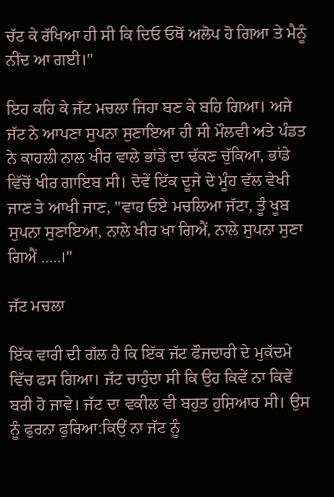ਚੱਟ ਕੇ ਰੱਖਿਆ ਹੀ ਸੀ ਕਿ ਦਿਓ ਓਥੋਂ ਅਲੋਪ ਹੋ ਗਿਆ ਤੇ ਮੈਨੂੰ ਨੀਂਦ ਆ ਗਈ।"

ਇਹ ਕਹਿ ਕੇ ਜੱਟ ਮਚਲਾ ਜਿਹਾ ਬਣ ਕੇ ਬਹਿ ਗਿਆ। ਅਜੇ ਜੱਟ ਨੇ ਆਪਣਾ ਸੁਪਨਾ ਸੁਣਾਇਆ ਹੀ ਸੀ ਮੌਲਵੀ ਅਤੇ ਪੰਡਤ ਨੇ ਕਾਹਲੀ ਨਾਲ ਖੀਰ ਵਾਲੇ ਭਾਂਡੇ ਦਾ ਢੱਕਣ ਚੁੱਕਿਆ, ਭਾਂਡੇ ਵਿੱਚੋਂ ਖੀਰ ਗਾਇਬ ਸੀ। ਦੋਵੇਂ ਇੱਕ ਦੂਜੇ ਦੇ ਮੂੰਹ ਵੱਲ ਵੇਖੀ ਜਾਣ ਤੇ ਆਖੀ ਜਾਣ, "ਵਾਹ ਓਏ ਮਚਲਿਆ ਜੱਟਾ, ਤੂੰ ਖੂਬ ਸੁਪਨਾ ਸੁਣਾਇਆ, ਨਾਲੇ ਖੀਰ ਖਾ ਗਿਐਂ, ਨਾਲੇ ਸੁਪਨਾ ਸੁਣਾ ਗਿਐਂ .....।"

ਜੱਟ ਮਚਲਾ

ਇੱਕ ਵਾਰੀ ਦੀ ਗੱਲ ਹੈ ਕਿ ਇੱਕ ਜੱਟ ਫੌਜਦਾਰੀ ਦੇ ਮੁਕੱਦਮੇ ਵਿੱਚ ਫਸ ਗਿਆ। ਜੱਟ ਚਾਹੁੰਦਾ ਸੀ ਕਿ ਉਹ ਕਿਵੇਂ ਨਾ ਕਿਵੇਂ ਬਰੀ ਹੋ ਜਾਵੇ। ਜੱਟ ਦਾ ਵਕੀਲ ਵੀ ਬਹੁਤ ਹੁਸ਼ਿਆਰ ਸੀ। ਉਸ ਨੂੰ ਫੁਰਨਾ ਫੁਰਿਆ:ਕਿਉਂ ਨਾ ਜੱਟ ਨੂੰ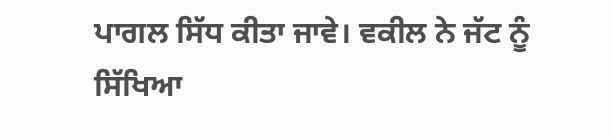ਪਾਗਲ ਸਿੱਧ ਕੀਤਾ ਜਾਵੇ। ਵਕੀਲ ਨੇ ਜੱਟ ਨੂੰ ਸਿੱਖਿਆ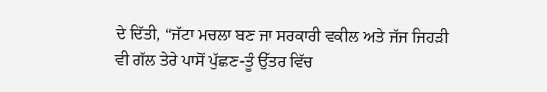ਦੇ ਦਿੱਤੀ, “ਜੱਟਾ ਮਚਲਾ ਬਣ ਜਾ ਸਰਕਾਰੀ ਵਕੀਲ ਅਤੇ ਜੱਜ ਜਿਹੜੀ ਵੀ ਗੱਲ ਤੇਰੇ ਪਾਸੋਂ ਪੁੱਛਣ-ਤੂੰ ਉੱਤਰ ਵਿੱਚ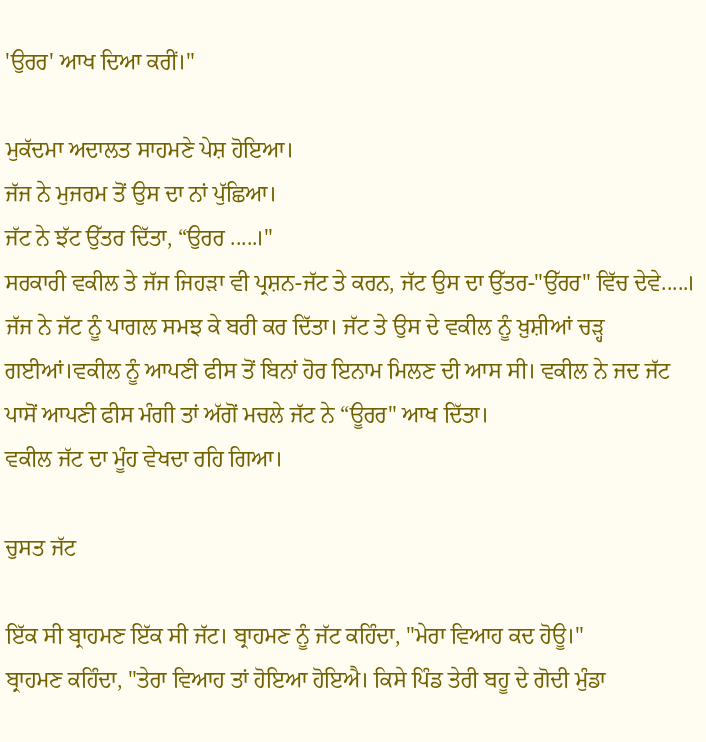'ਉਰਰ' ਆਖ ਦਿਆ ਕਰੀਂ।"

ਮੁਕੱਦਮਾ ਅਦਾਲਤ ਸਾਹਮਣੇ ਪੇਸ਼ ਹੋਇਆ।
ਜੱਜ ਨੇ ਮੁਜਰਮ ਤੋਂ ਉਸ ਦਾ ਨਾਂ ਪੁੱਛਿਆ।
ਜੱਟ ਨੇ ਝੱਟ ਉੱਤਰ ਦਿੱਤਾ, “ਉਰਰ .....।"
ਸਰਕਾਰੀ ਵਕੀਲ ਤੇ ਜੱਜ ਜਿਹੜਾ ਵੀ ਪ੍ਰਸ਼ਨ-ਜੱਟ ਤੇ ਕਰਨ, ਜੱਟ ਉਸ ਦਾ ਉੱਤਰ-"ਉੱਰਰ" ਵਿੱਚ ਦੇਵੇ.....।
ਜੱਜ ਨੇ ਜੱਟ ਨੂੰ ਪਾਗਲ ਸਮਝ ਕੇ ਬਰੀ ਕਰ ਦਿੱਤਾ। ਜੱਟ ਤੇ ਉਸ ਦੇ ਵਕੀਲ ਨੂੰ ਖ਼ੁਸ਼ੀਆਂ ਚੜ੍ਹ ਗਈਆਂ।ਵਕੀਲ ਨੂੰ ਆਪਣੀ ਫੀਸ ਤੋਂ ਬਿਨਾਂ ਹੋਰ ਇਨਾਮ ਮਿਲਣ ਦੀ ਆਸ ਸੀ। ਵਕੀਲ ਨੇ ਜਦ ਜੱਟ ਪਾਸੋਂ ਆਪਣੀ ਫੀਸ ਮੰਗੀ ਤਾਂ ਅੱਗੋਂ ਮਚਲੇ ਜੱਟ ਨੇ “ਊਰਰ" ਆਖ ਦਿੱਤਾ।
ਵਕੀਲ ਜੱਟ ਦਾ ਮੂੰਹ ਵੇਖਦਾ ਰਹਿ ਗਿਆ।

ਚੁਸਤ ਜੱਟ

ਇੱਕ ਸੀ ਬ੍ਰਾਹਮਣ ਇੱਕ ਸੀ ਜੱਟ। ਬ੍ਰਾਹਮਣ ਨੂੰ ਜੱਟ ਕਹਿੰਦਾ, "ਮੇਰਾ ਵਿਆਹ ਕਦ ਹੋਊ।"
ਬ੍ਰਾਹਮਣ ਕਹਿੰਦਾ, "ਤੇਰਾ ਵਿਆਹ ਤਾਂ ਹੋਇਆ ਹੋਇਐ। ਕਿਸੇ ਪਿੰਡ ਤੇਰੀ ਬਹੂ ਦੇ ਗੋਦੀ ਮੁੰਡਾ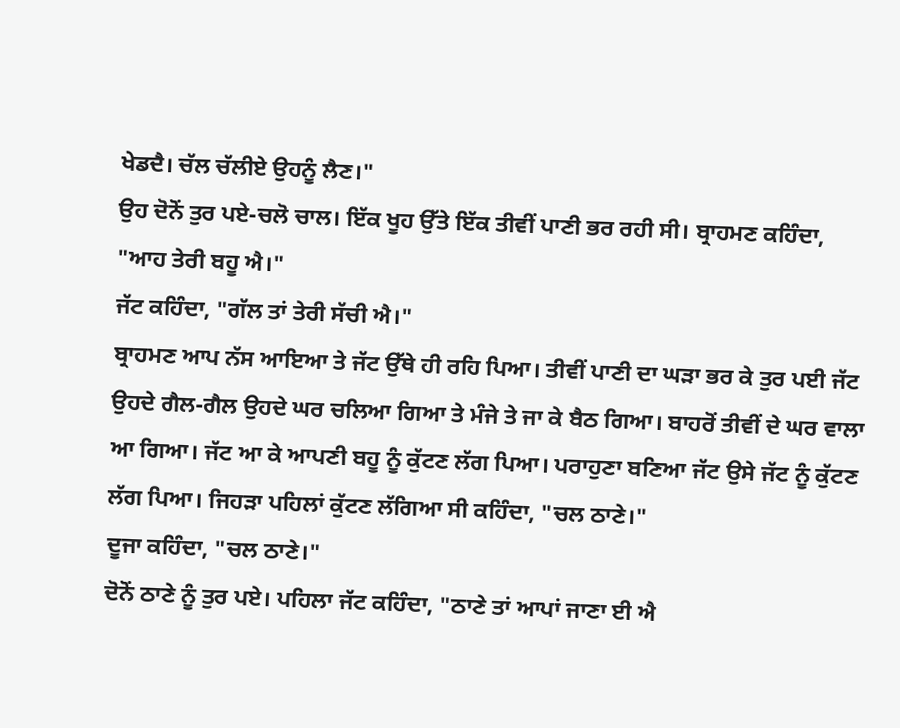ਖੇਡਦੈ। ਚੱਲ ਚੱਲੀਏ ਉਹਨੂੰ ਲੈਣ।"
ਉਹ ਦੋਨੋਂ ਤੁਰ ਪਏ-ਚਲੋ ਚਾਲ। ਇੱਕ ਖੂਹ ਉੱਤੇ ਇੱਕ ਤੀਵੀਂ ਪਾਣੀ ਭਰ ਰਹੀ ਸੀ। ਬ੍ਰਾਹਮਣ ਕਹਿੰਦਾ, "ਆਹ ਤੇਰੀ ਬਹੂ ਐ।"
ਜੱਟ ਕਹਿੰਦਾ, "ਗੱਲ ਤਾਂ ਤੇਰੀ ਸੱਚੀ ਐ।"
ਬ੍ਰਾਹਮਣ ਆਪ ਨੱਸ ਆਇਆ ਤੇ ਜੱਟ ਉੱਥੇ ਹੀ ਰਹਿ ਪਿਆ। ਤੀਵੀਂ ਪਾਣੀ ਦਾ ਘੜਾ ਭਰ ਕੇ ਤੁਰ ਪਈ ਜੱਟ ਉਹਦੇ ਗੈਲ-ਗੈਲ ਉਹਦੇ ਘਰ ਚਲਿਆ ਗਿਆ ਤੇ ਮੰਜੇ ਤੇ ਜਾ ਕੇ ਬੈਠ ਗਿਆ। ਬਾਹਰੋਂ ਤੀਵੀਂ ਦੇ ਘਰ ਵਾਲਾ ਆ ਗਿਆ। ਜੱਟ ਆ ਕੇ ਆਪਣੀ ਬਹੂ ਨੂੰ ਕੁੱਟਣ ਲੱਗ ਪਿਆ। ਪਰਾਹੁਣਾ ਬਣਿਆ ਜੱਟ ਉਸੇ ਜੱਟ ਨੂੰ ਕੁੱਟਣ ਲੱਗ ਪਿਆ। ਜਿਹੜਾ ਪਹਿਲਾਂ ਕੁੱਟਣ ਲੱਗਿਆ ਸੀ ਕਹਿੰਦਾ, "ਚਲ ਠਾਣੇ।"
ਦੂਜਾ ਕਹਿੰਦਾ, "ਚਲ ਠਾਣੇ।"
ਦੋਨੋਂ ਠਾਣੇ ਨੂੰ ਤੁਰ ਪਏ। ਪਹਿਲਾ ਜੱਟ ਕਹਿੰਦਾ, "ਠਾਣੇ ਤਾਂ ਆਪਾਂ ਜਾਣਾ ਈ ਐ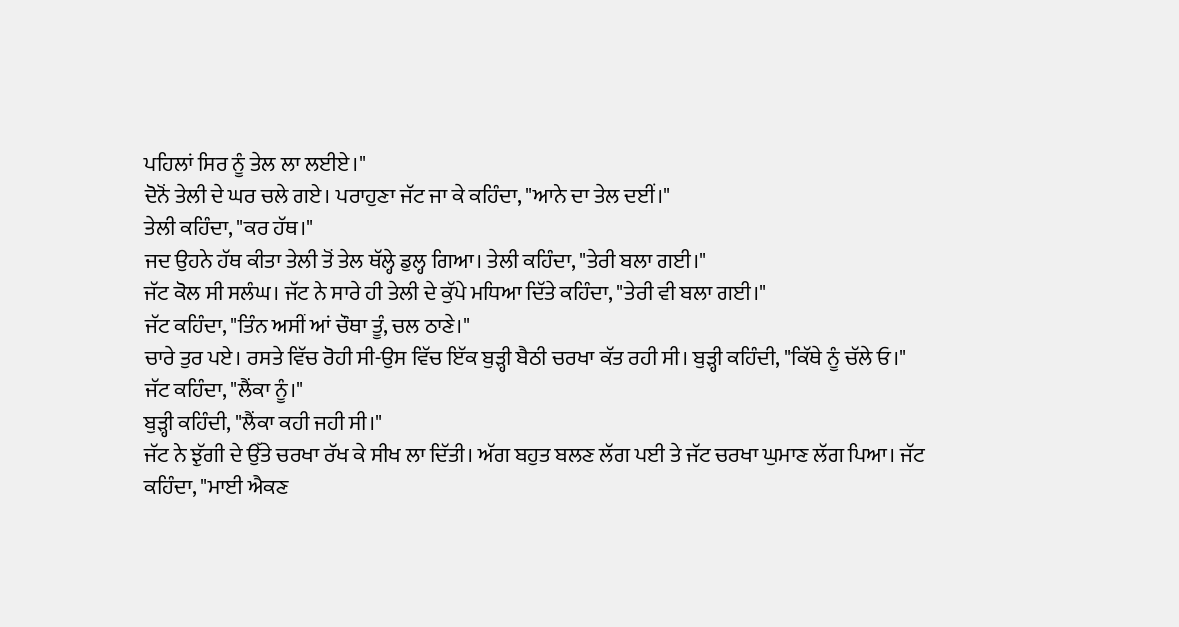ਪਹਿਲਾਂ ਸਿਰ ਨੂੰ ਤੇਲ ਲਾ ਲਈਏ।"
ਦੋਨੋਂ ਤੇਲੀ ਦੇ ਘਰ ਚਲੇ ਗਏ। ਪਰਾਹੁਣਾ ਜੱਟ ਜਾ ਕੇ ਕਹਿੰਦਾ, "ਆਨੇ ਦਾ ਤੇਲ ਦਈਂ।"
ਤੇਲੀ ਕਹਿੰਦਾ, "ਕਰ ਹੱਥ।"
ਜਦ ਉਹਨੇ ਹੱਥ ਕੀਤਾ ਤੇਲੀ ਤੋਂ ਤੇਲ ਥੱਲ੍ਹੇ ਡੁਲ੍ਹ ਗਿਆ। ਤੇਲੀ ਕਹਿੰਦਾ, "ਤੇਰੀ ਬਲਾ ਗਈ।"
ਜੱਟ ਕੋਲ ਸੀ ਸਲੰਘ। ਜੱਟ ਨੇ ਸਾਰੇ ਹੀ ਤੇਲੀ ਦੇ ਕੁੱਪੇ ਮਧਿਆ ਦਿੱਤੇ ਕਹਿੰਦਾ, "ਤੇਰੀ ਵੀ ਬਲਾ ਗਈ।"
ਜੱਟ ਕਹਿੰਦਾ, "ਤਿੰਨ ਅਸੀਂ ਆਂ ਚੌਥਾ ਤੂੰ, ਚਲ ਠਾਣੇ।"
ਚਾਰੇ ਤੁਰ ਪਏ। ਰਸਤੇ ਵਿੱਚ ਰੋਹੀ ਸੀ-ਉਸ ਵਿੱਚ ਇੱਕ ਬੁੜ੍ਹੀ ਬੈਠੀ ਚਰਖਾ ਕੱਤ ਰਹੀ ਸੀ। ਬੁੜ੍ਹੀ ਕਹਿੰਦੀ, "ਕਿੱਥੇ ਨੂੰ ਚੱਲੇ ਓ।"
ਜੱਟ ਕਹਿੰਦਾ, "ਲੈਂਕਾ ਨੂੰ।"
ਬੁੜ੍ਹੀ ਕਹਿੰਦੀ, "ਲੈਂਕਾ ਕਹੀ ਜਹੀ ਸੀ।"
ਜੱਟ ਨੇ ਝੁੱਗੀ ਦੇ ਉੱਤੇ ਚਰਖਾ ਰੱਖ ਕੇ ਸੀਖ ਲਾ ਦਿੱਤੀ। ਅੱਗ ਬਹੁਤ ਬਲਣ ਲੱਗ ਪਈ ਤੇ ਜੱਟ ਚਰਖਾ ਘੁਮਾਣ ਲੱਗ ਪਿਆ। ਜੱਟ ਕਹਿੰਦਾ, "ਮਾਈ ਐਕਣ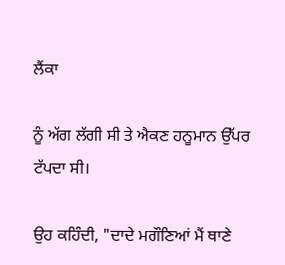ਲੈਂਕਾ

ਨੂੰ ਅੱਗ ਲੱਗੀ ਸੀ ਤੇ ਐਕਣ ਹਨੂਮਾਨ ਉੱਪਰ ਟੱਪਦਾ ਸੀ।

ਉਹ ਕਹਿੰਦੀ, "ਦਾਦੇ ਮਗੌਣਿਆਂ ਮੈਂ ਥਾਣੇ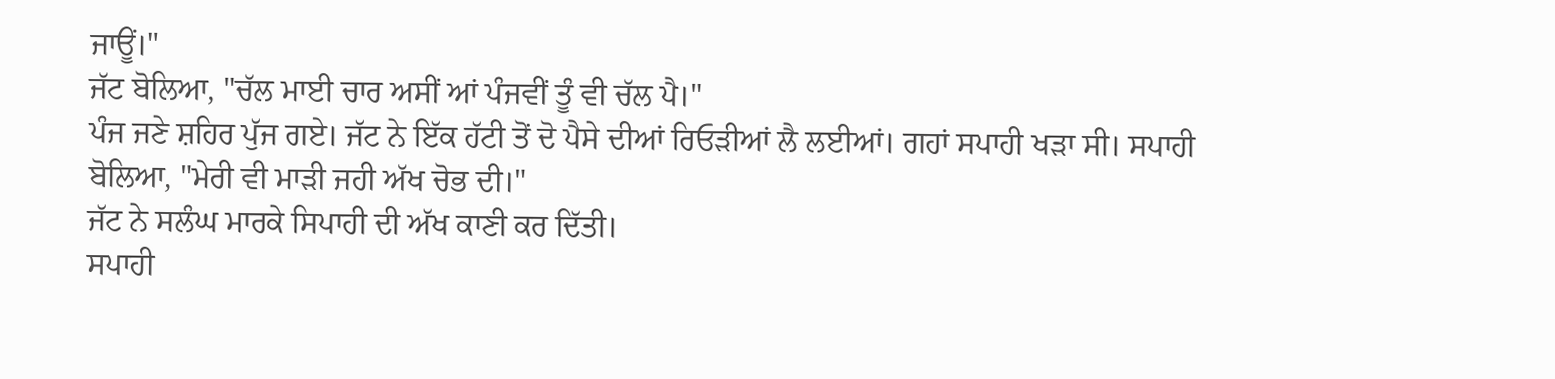ਜਾਊਂ।"
ਜੱਟ ਬੋਲਿਆ, "ਚੱਲ ਮਾਈ ਚਾਰ ਅਸੀਂ ਆਂ ਪੰਜਵੀਂ ਤੂੰ ਵੀ ਚੱਲ ਪੈ।"
ਪੰਜ ਜਣੇ ਸ਼ਹਿਰ ਪੁੱਜ ਗਏ। ਜੱਟ ਨੇ ਇੱਕ ਹੱਟੀ ਤੋਂ ਦੋ ਪੈਸੇ ਦੀਆਂ ਰਿਓੜੀਆਂ ਲੈ ਲਈਆਂ। ਗਹਾਂ ਸਪਾਹੀ ਖੜਾ ਸੀ। ਸਪਾਹੀ ਬੋਲਿਆ, "ਮੇਰੀ ਵੀ ਮਾੜੀ ਜਹੀ ਅੱਖ ਚੋਭ ਦੀ।"
ਜੱਟ ਨੇ ਸਲੰਘ ਮਾਰਕੇ ਸਿਪਾਹੀ ਦੀ ਅੱਖ ਕਾਣੀ ਕਰ ਦਿੱਤੀ।
ਸਪਾਹੀ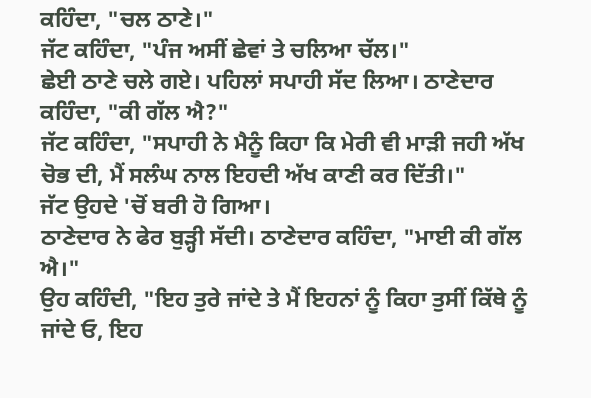ਕਹਿੰਦਾ, "ਚਲ ਠਾਣੇ।"
ਜੱਟ ਕਹਿੰਦਾ, "ਪੰਜ ਅਸੀਂ ਛੇਵਾਂ ਤੇ ਚਲਿਆ ਚੱਲ।"
ਛੇਈ ਠਾਣੇ ਚਲੇ ਗਏ। ਪਹਿਲਾਂ ਸਪਾਹੀ ਸੱਦ ਲਿਆ। ਠਾਣੇਦਾਰ ਕਹਿੰਦਾ, "ਕੀ ਗੱਲ ਐ?"
ਜੱਟ ਕਹਿੰਦਾ, "ਸਪਾਹੀ ਨੇ ਮੈਨੂੰ ਕਿਹਾ ਕਿ ਮੇਰੀ ਵੀ ਮਾੜੀ ਜਹੀ ਅੱਖ ਚੋਭ ਦੀ, ਮੈਂ ਸਲੰਘ ਨਾਲ ਇਹਦੀ ਅੱਖ ਕਾਣੀ ਕਰ ਦਿੱਤੀ।"
ਜੱਟ ਉਹਦੇ 'ਚੋਂ ਬਰੀ ਹੋ ਗਿਆ।
ਠਾਣੇਦਾਰ ਨੇ ਫੇਰ ਬੁੜ੍ਹੀ ਸੱਦੀ। ਠਾਣੇਦਾਰ ਕਹਿੰਦਾ, "ਮਾਈ ਕੀ ਗੱਲ ਐ।"
ਉਹ ਕਹਿੰਦੀ, "ਇਹ ਤੁਰੇ ਜਾਂਦੇ ਤੇ ਮੈਂ ਇਹਨਾਂ ਨੂੰ ਕਿਹਾ ਤੁਸੀਂ ਕਿੱਥੇ ਨੂੰ ਜਾਂਦੇ ਓ, ਇਹ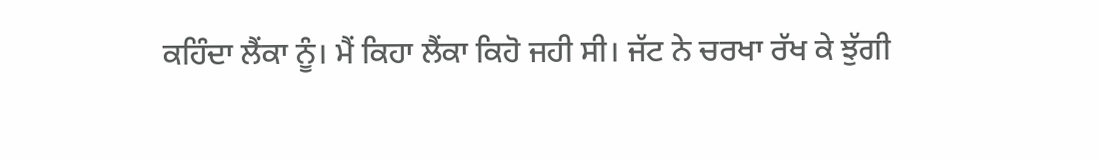ਕਹਿੰਦਾ ਲੈਂਕਾ ਨੂੰ। ਮੈਂ ਕਿਹਾ ਲੈਂਕਾ ਕਿਹੋ ਜਹੀ ਸੀ। ਜੱਟ ਨੇ ਚਰਖਾ ਰੱਖ ਕੇ ਝੁੱਗੀ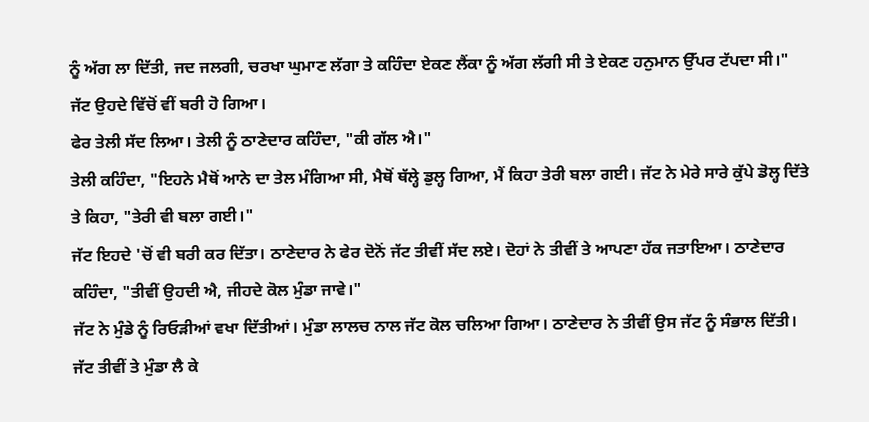ਨੂੰ ਅੱਗ ਲਾ ਦਿੱਤੀ, ਜਦ ਜਲਗੀ, ਚਰਖਾ ਘੁਮਾਣ ਲੱਗਾ ਤੇ ਕਹਿੰਦਾ ਏਕਣ ਲੈਂਕਾ ਨੂੰ ਅੱਗ ਲੱਗੀ ਸੀ ਤੇ ਏਕਣ ਹਨੁਮਾਨ ਉੱਪਰ ਟੱਪਦਾ ਸੀ।"
ਜੱਟ ਉਹਦੇ ਵਿੱਚੋਂ ਵੀਂ ਬਰੀ ਹੋ ਗਿਆ।
ਫੇਰ ਤੇਲੀ ਸੱਦ ਲਿਆ। ਤੇਲੀ ਨੂੰ ਠਾਣੇਦਾਰ ਕਹਿੰਦਾ, "ਕੀ ਗੱਲ ਐ।"
ਤੇਲੀ ਕਹਿੰਦਾ, "ਇਹਨੇ ਮੈਥੋਂ ਆਨੇ ਦਾ ਤੇਲ ਮੰਗਿਆ ਸੀ, ਮੈਥੋਂ ਥੱਲ੍ਹੇ ਡੁਲ੍ਹ ਗਿਆ, ਮੈਂ ਕਿਹਾ ਤੇਰੀ ਬਲਾ ਗਈ। ਜੱਟ ਨੇ ਮੇਰੇ ਸਾਰੇ ਕੁੱਪੇ ਡੋਲ੍ਹ ਦਿੱਤੇ ਤੇ ਕਿਹਾ, "ਤੇਰੀ ਵੀ ਬਲਾ ਗਈ।"
ਜੱਟ ਇਹਦੇ 'ਚੋਂ ਵੀ ਬਰੀ ਕਰ ਦਿੱਤਾ। ਠਾਣੇਦਾਰ ਨੇ ਫੇਰ ਦੋਨੋਂ ਜੱਟ ਤੀਵੀਂ ਸੱਦ ਲਏ। ਦੋਹਾਂ ਨੇ ਤੀਵੀਂ ਤੇ ਆਪਣਾ ਹੱਕ ਜਤਾਇਆ। ਠਾਣੇਦਾਰ ਕਹਿੰਦਾ, "ਤੀਵੀਂ ਉਹਦੀ ਐ, ਜੀਹਦੇ ਕੋਲ ਮੁੰਡਾ ਜਾਵੇ।"
ਜੱਟ ਨੇ ਮੁੰਡੇ ਨੂੰ ਰਿਓੜੀਆਂ ਵਖਾ ਦਿੱਤੀਆਂ। ਮੁੰਡਾ ਲਾਲਚ ਨਾਲ ਜੱਟ ਕੋਲ ਚਲਿਆ ਗਿਆ। ਠਾਣੇਦਾਰ ਨੇ ਤੀਵੀਂ ਉਸ ਜੱਟ ਨੂੰ ਸੰਭਾਲ ਦਿੱਤੀ। ਜੱਟ ਤੀਵੀਂ ਤੇ ਮੁੰਡਾ ਲੈ ਕੇ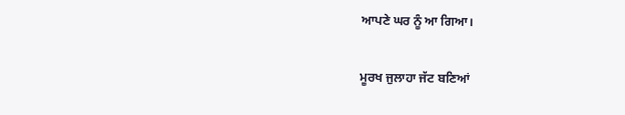ਆਪਣੇ ਘਰ ਨੂੰ ਆ ਗਿਆ।

ਮੂਰਖ ਜੁਲਾਹਾ ਜੱਟ ਬਣਿਆਂ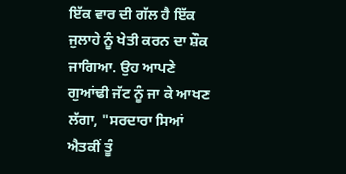ਇੱਕ ਵਾਰ ਦੀ ਗੱਲ ਹੈ ਇੱਕ ਜੁਲਾਹੇ ਨੂੰ ਖੇਤੀ ਕਰਨ ਦਾ ਸ਼ੌਕ ਜਾਗਿਆ. ਉਹ ਆਪਣੇ ਗੁਆਂਢੀ ਜੱਟ ਨੂੰ ਜਾ ਕੇ ਆਖਣ ਲੱਗਾ, "ਸਰਦਾਰਾ ਸਿਆਂ ਐਤਕੀਂ ਤੂੰ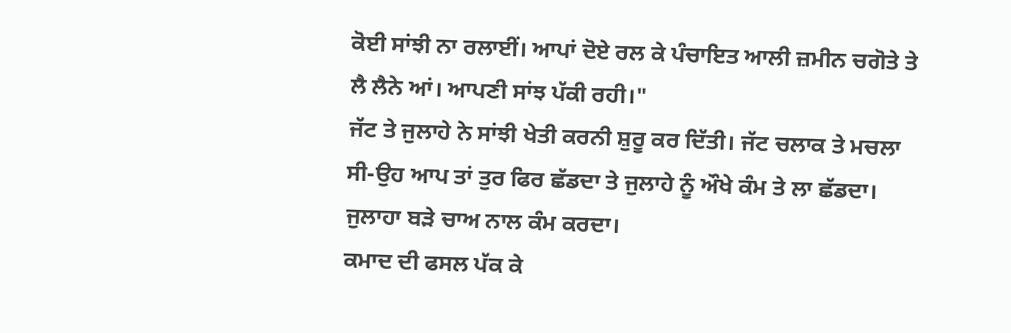ਕੋਈ ਸਾਂਝੀ ਨਾ ਰਲਾਈਂ। ਆਪਾਂ ਦੋਏ ਰਲ ਕੇ ਪੰਚਾਇਤ ਆਲੀ ਜ਼ਮੀਨ ਚਗੋਤੇ ਤੇ ਲੈ ਲੈਨੇ ਆਂ। ਆਪਣੀ ਸਾਂਝ ਪੱਕੀ ਰਹੀ।"
ਜੱਟ ਤੇ ਜੁਲਾਹੇ ਨੇ ਸਾਂਝੀ ਖੇਤੀ ਕਰਨੀ ਸ਼ੁਰੂ ਕਰ ਦਿੱਤੀ। ਜੱਟ ਚਲਾਕ ਤੇ ਮਚਲਾ ਸੀ-ਉਹ ਆਪ ਤਾਂ ਤੁਰ ਫਿਰ ਛੱਡਦਾ ਤੇ ਜੁਲਾਹੇ ਨੂੰ ਔਖੇ ਕੰਮ ਤੇ ਲਾ ਛੱਡਦਾ। ਜੁਲਾਹਾ ਬੜੇ ਚਾਅ ਨਾਲ ਕੰਮ ਕਰਦਾ।
ਕਮਾਦ ਦੀ ਫਸਲ ਪੱਕ ਕੇ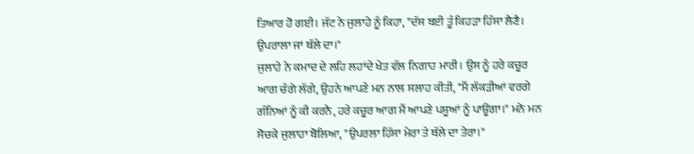ਤਿਆਰ ਹੋ ਗਈ। ਜੱਟ ਨੇ ਜੁਲਾਹੇ ਨੂੰ ਕਿਹਾ, "ਦੱਸ ਬਈ ਤੂੰ ਕਿਹੜਾ ਹਿੱਸਾ ਲੈਣੈ। ਉਪਰਾਲਾ ਜਾਂ ਥੱਲੇ ਦਾ।"
ਜੁਲਾਹੇ ਨੇ ਕਮਾਦ ਦੇ ਲਹਿ ਲਹਾਂਦੇ ਖੇਤ ਵੱਲ ਨਿਗਾਹ ਮਾਰੀ। ਉਸ ਨੂੰ ਹਰੇ ਕਚੂਰ ਆਗ ਚੰਗੇ ਲੱਗੇ, ਉਹਨੇ ਆਪਣੇ ਮਨ ਨਾਲ ਸਲਾਹ ਕੀਤੀ, "ਮੈਂ ਲੱਕੜੀਆਂ ਵਰਗੇ ਗੰਨਿਆਂ ਨੂੰ ਕੀ ਕਰਨੈ, ਹਰੇ ਕਚੂਰ ਆਗ ਮੈਂ ਆਪਣੇ ਪਸ਼ੂਆਂ ਨੂੰ ਪਾਊਂਗਾ।" ਮਨੋ ਮਨ ਸੋਚਕੇ ਜੁਲਾਹਾ ਬੋਲਿਆ, "ਉਪਰਲਾ ਹਿੱਸਾ ਮੇਰਾ ਤੇ ਥੱਲੇ ਦਾ ਤੇਰਾ।"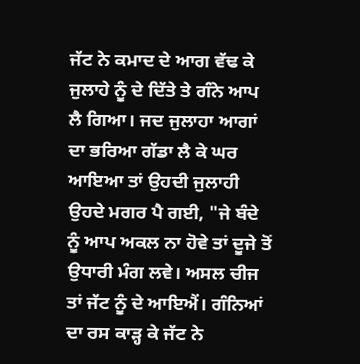ਜੱਟ ਨੇ ਕਮਾਦ ਦੇ ਆਗ ਵੱਢ ਕੇ ਜੁਲਾਹੇ ਨੂੰ ਦੇ ਦਿੱਤੇ ਤੇ ਗੰਨੇ ਆਪ ਲੈ ਗਿਆ। ਜਦ ਜੁਲਾਹਾ ਆਗਾਂ ਦਾ ਭਰਿਆ ਗੱਡਾ ਲੈ ਕੇ ਘਰ ਆਇਆ ਤਾਂ ਉਹਦੀ ਜੁਲਾਹੀ ਉਹਦੇ ਮਗਰ ਪੈ ਗਈ, "ਜੇ ਬੰਦੇ ਨੂੰ ਆਪ ਅਕਲ ਨਾ ਹੋਵੇ ਤਾਂ ਦੂਜੇ ਤੋਂ ਉਧਾਰੀ ਮੰਗ ਲਵੇ। ਅਸਲ ਚੀਜ ਤਾਂ ਜੱਟ ਨੂੰ ਦੇ ਆਇਐਂ। ਗੰਨਿਆਂ ਦਾ ਰਸ ਕਾੜ੍ਹ ਕੇ ਜੱਟ ਨੇ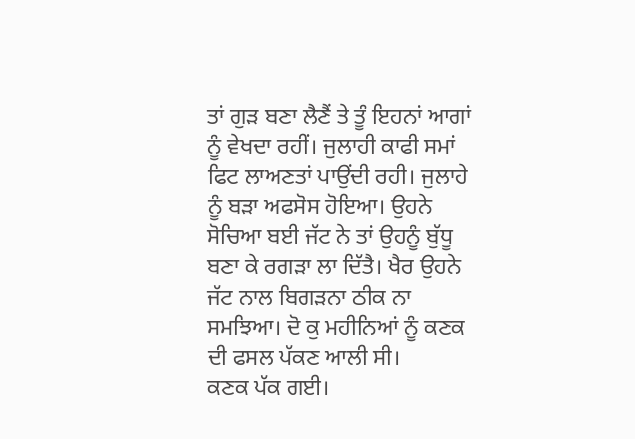ਤਾਂ ਗੁੜ ਬਣਾ ਲੈਣੈਂ ਤੇ ਤੂੰ ਇਹਨਾਂ ਆਗਾਂ ਨੂੰ ਵੇਖਦਾ ਰਹੀਂ। ਜੁਲਾਹੀ ਕਾਫੀ ਸਮਾਂ ਫਿਟ ਲਾਅਣਤਾਂ ਪਾਉਂਦੀ ਰਹੀ। ਜੁਲਾਹੇ ਨੂੰ ਬੜਾ ਅਫਸੋਸ ਹੋਇਆ। ਉਹਨੇ ਸੋਚਿਆ ਬਈ ਜੱਟ ਨੇ ਤਾਂ ਉਹਨੂੰ ਬੁੱਧੂ ਬਣਾ ਕੇ ਰਗੜਾ ਲਾ ਦਿੱਤੈ। ਖੈਰ ਉਹਨੇ ਜੱਟ ਨਾਲ ਬਿਗੜਨਾ ਠੀਕ ਨਾ ਸਮਝਿਆ। ਦੋ ਕੁ ਮਹੀਨਿਆਂ ਨੂੰ ਕਣਕ ਦੀ ਫਸਲ ਪੱਕਣ ਆਲੀ ਸੀ।
ਕਣਕ ਪੱਕ ਗਈ।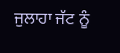ਜੁਲਾਹਾ ਜੱਟ ਨੂੰ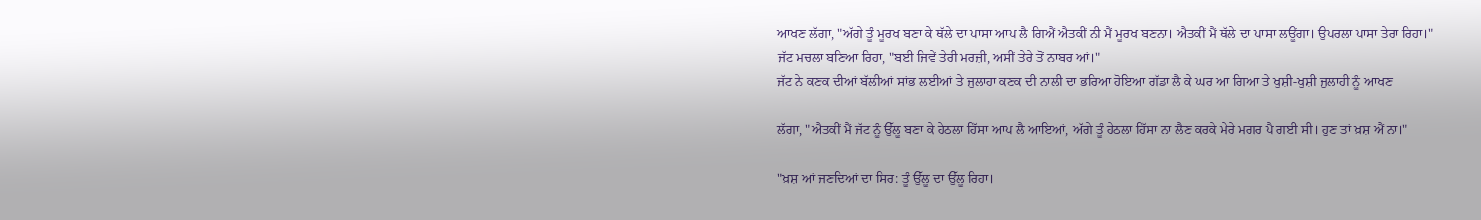ਆਖਣ ਲੱਗਾ, "ਅੱਗੇ ਤੂੰ ਮੂਰਖ ਬਣਾ ਕੇ ਥੱਲੇ ਦਾ ਪਾਸਾ ਆਪ ਲੈ ਗਿਐਂ ਐਤਕੀਂ ਨੀ ਮੈਂ ਮੂਰਖ ਬਣਨਾ। ਐਤਕੀਂ ਮੈਂ ਥੱਲੇ ਦਾ ਪਾਸਾ ਲਊਂਗਾ। ਉਪਰਲਾ ਪਾਸਾ ਤੇਰਾ ਰਿਹਾ।"
ਜੱਟ ਮਚਲਾ ਬਣਿਆ ਰਿਹਾ, "ਬਈ ਜਿਵੇਂ ਤੇਰੀ ਮਰਜ਼ੀ, ਅਸੀਂ ਤੇਰੇ ਤੋਂ ਨਾਬਰ ਆਂ।"
ਜੱਟ ਨੇ ਕਣਕ ਦੀਆਂ ਬੱਲੀਆਂ ਸਾਂਭ ਲਈਆਂ ਤੇ ਜੁਲਾਹਾ ਕਣਕ ਦੀ ਨਾਲੀ ਦਾ ਭਰਿਆ ਹੋਇਆ ਗੱਡਾ ਲੈ ਕੇ ਘਰ ਆ ਗਿਆ ਤੇ ਖੁਸ਼ੀ-ਖੁਸ਼ੀ ਜੁਲਾਹੀ ਨੂੰ ਆਖਣ

ਲੱਗਾ, "ਐਤਕੀਂ ਮੈਂ ਜੱਟ ਨੂੰ ਉੱਲੂ ਬਣਾ ਕੇ ਹੇਠਲਾ ਹਿੱਸਾ ਆਪ ਲੈ ਆਇਆਂ, ਅੱਗੇ ਤੂੰ ਹੇਠਲਾ ਹਿੱਸਾ ਨਾ ਲੈਣ ਕਰਕੇ ਮੇਰੇ ਮਗਰ ਪੈ ਗਈ ਸੀ। ਹੁਣ ਤਾਂ ਖ਼ਸ਼ ਐਂ ਨਾ।"

"ਖ਼ਸ਼ ਆਂ ਜਣਦਿਆਂ ਦਾ ਸਿਰ: ਤੂੰ ਉੱਲੂ ਦਾ ਉੱਲੂ ਰਿਹਾ।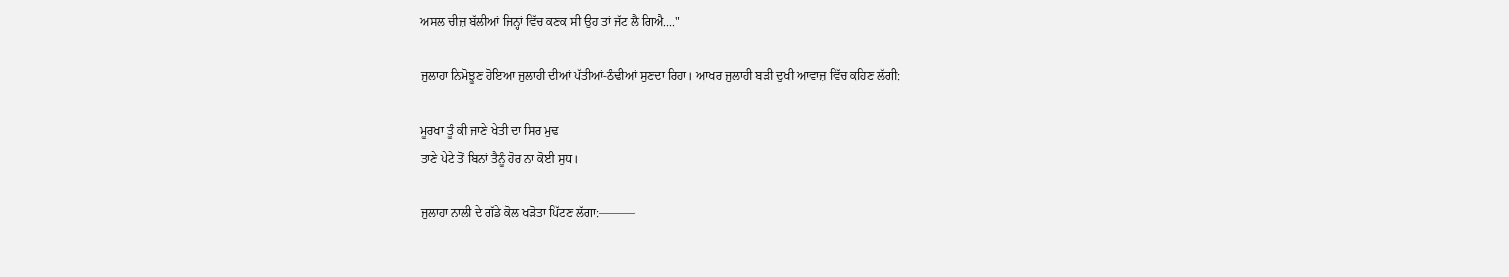ਅਸਲ ਚੀਜ਼ ਬੱਲੀਆਂ ਜਿਨ੍ਹਾਂ ਵਿੱਚ ਕਣਕ ਸੀ ਉਹ ਤਾਂ ਜੱਟ ਲੈ ਗਿਐ...."

ਜੁਲਾਹਾ ਨਿਮੋਝੂਣ ਹੋਇਆ ਜੁਲਾਹੀ ਦੀਆਂ ਪੱਤੀਆਂ-ਠੰਢੀਆਂ ਸੁਣਦਾ ਰਿਹਾ। ਆਖਰ ਜੁਲਾਹੀ ਬੜੀ ਦੁਖੀ ਆਵਾਜ਼ ਵਿੱਚ ਕਹਿਣ ਲੱਗੀ:

ਮੂਰਖਾ ਤੂੰ ਕੀ ਜਾਣੇ ਖੇਤੀ ਦਾ ਸਿਰ ਮੁਢ
ਤਾਣੇ ਪੇਟੇ ਤੋਂ ਬਿਨਾਂ ਤੈਨੂੰ ਹੋਰ ਨਾ ਕੋਈ ਸੁਧ।

ਜੁਲਾਹਾ ਨਾਲੀ ਦੇ ਗੱਡੇ ਕੋਲ ਖੜੋਤਾ ਪਿੱਟਣ ਲੱਗਾ:———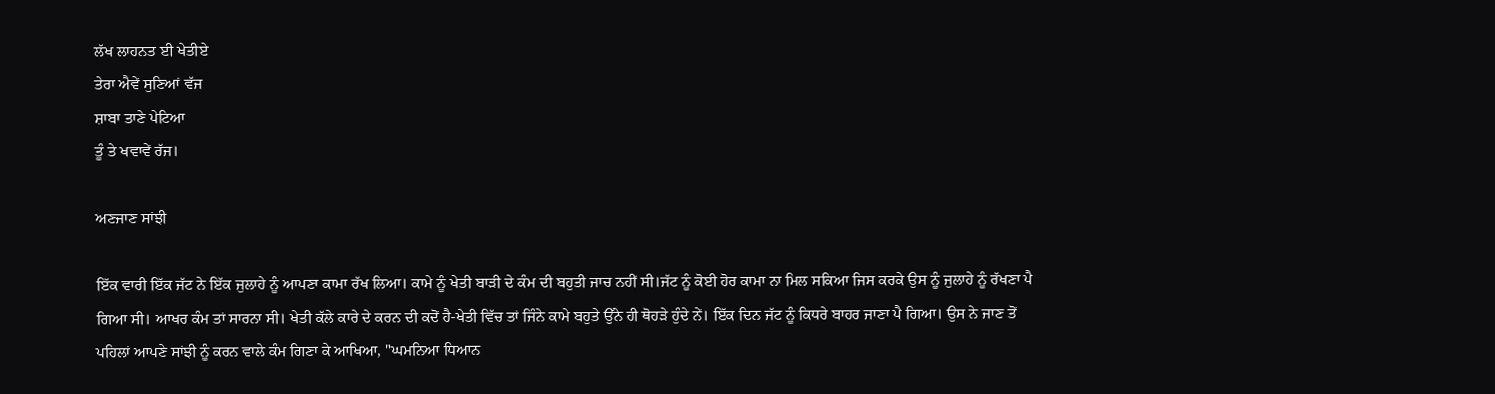ਲੱਖ ਲਾਹਨਤ ਈ ਖੇਤੀਏ
ਤੇਰਾ ਐਵੇਂ ਸੁਣਿਆਂ ਵੱਜ
ਸ਼ਾਬਾ ਤਾਣੇ ਪੇਟਿਆ
ਤੂੰ ਤੇ ਖਵਾਵੇਂ ਰੱਜ।

ਅਣਜਾਣ ਸਾਂਝੀ

ਇੱਕ ਵਾਰੀ ਇੱਕ ਜੱਟ ਨੇ ਇੱਕ ਜੁਲਾਹੇ ਨੂੰ ਆਪਣਾ ਕਾਮਾ ਰੱਖ ਲਿਆ। ਕਾਮੇ ਨੂੰ ਖੇਤੀ ਬਾੜੀ ਦੇ ਕੰਮ ਦੀ ਬਹੁਤੀ ਜਾਚ ਨਹੀਂ ਸੀ।ਜੱਟ ਨੂੰ ਕੋਈ ਹੋਰ ਕਾਮਾ ਨਾ ਮਿਲ ਸਕਿਆ ਜਿਸ ਕਰਕੇ ਉਸ ਨੂੰ ਜੁਲਾਹੇ ਨੂੰ ਰੱਖਣਾ ਪੈ ਗਿਆ ਸੀ। ਆਖਰ ਕੰਮ ਤਾਂ ਸਾਰਨਾ ਸੀ। ਖੇਤੀ ਕੱਲੇ ਕਾਰੇ ਦੇ ਕਰਨ ਦੀ ਕਦੋਂ ਹੈ-ਖੇਤੀ ਵਿੱਚ ਤਾਂ ਜਿੰਨੇ ਕਾਮੇ ਬਹੁਤੇ ਉੱਨੇ ਹੀ ਥੋਹੜੇ ਹੁੰਦੇ ਨੇਂ। ਇੱਕ ਦਿਨ ਜੱਟ ਨੂੰ ਕਿਧਰੇ ਬਾਹਰ ਜਾਣਾ ਪੈ ਗਿਆ। ਉਸ ਨੇ ਜਾਣ ਤੋਂ ਪਹਿਲਾਂ ਆਪਣੇ ਸਾਂਝੀ ਨੂੰ ਕਰਨ ਵਾਲੇ ਕੰਮ ਗਿਣਾ ਕੇ ਆਖਿਆ, "ਘਮਨਿਆ ਧਿਆਨ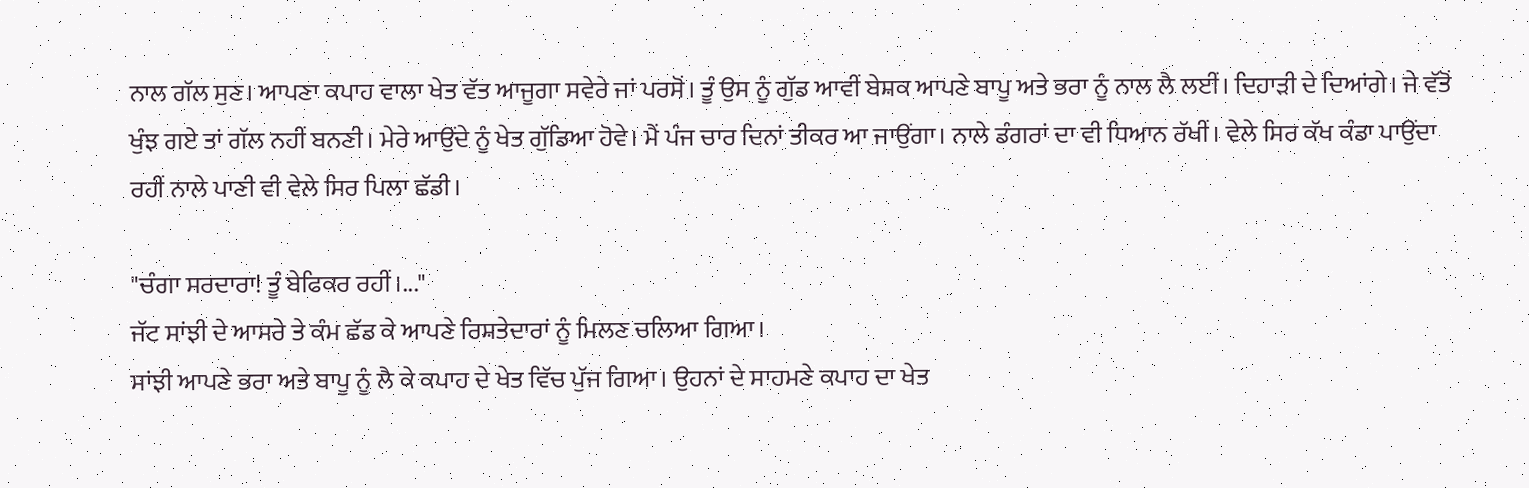ਨਾਲ ਗੱਲ ਸੁਣ। ਆਪਣਾ ਕਪਾਹ ਵਾਲਾ ਖੇਤ ਵੱਤ ਆਜੂਗਾ ਸਵੇਰੇ ਜਾਂ ਪਰਸੋਂ। ਤੂੰ ਉਸ ਨੂੰ ਗੁੱਡ ਆਵੀਂ ਬੇਸ਼ਕ ਆਪਣੇ ਬਾਪੂ ਅਤੇ ਭਰਾ ਨੂੰ ਨਾਲ ਲੈ ਲਈਂ। ਦਿਹਾੜੀ ਦੇ ਦਿਆਂਗੇ। ਜੇ ਵੱਤੋਂ ਖੁੰਝ ਗਏ ਤਾਂ ਗੱਲ ਨਹੀਂ ਬਨਣੀ। ਮੇਰੇ ਆਉਂਦੇ ਨੂੰ ਖੇਤ ਗੁੱਡਿਆ ਹੋਵੇ। ਮੈਂ ਪੰਜ ਚਾਰ ਦਿਨਾਂ ਤੀਕਰ ਆ ਜਾਉਂਗਾ। ਨਾਲੇ ਡੰਗਰਾਂ ਦਾ ਵੀ ਧਿਆਨ ਰੱਖੀਂ। ਵੇਲੇ ਸਿਰ ਕੱਖ ਕੰਡਾ ਪਾਉਂਦਾ ਰਹੀਂ ਨਾਲੇ ਪਾਣੀ ਵੀ ਵੇਲੇ ਸਿਰ ਪਿਲਾ ਛੱਡੀ।

"ਚੰਗਾ ਸਰਦਾਰਾ! ਤੂੰ ਬੇਫਿਕਰ ਰਹੀਂ।..."
ਜੱਟ ਸਾਂਝੀ ਦੇ ਆਸਰੇ ਤੇ ਕੰਮ ਛੱਡ ਕੇ ਆਪਣੇ ਰਿਸ਼ਤੇਦਾਰਾਂ ਨੂੰ ਮਿਲਣ ਚਲਿਆ ਗਿਆ।
ਸਾਂਝੀ ਆਪਣੇ ਭਰਾ ਅਤੇ ਬਾਪੂ ਨੂੰ ਲੈ ਕੇ ਕਪਾਹ ਦੇ ਖੇਤ ਵਿੱਚ ਪੁੱਜ ਗਿਆ। ਉਹਨਾਂ ਦੇ ਸਾਹਮਣੇ ਕਪਾਹ ਦਾ ਖੇਤ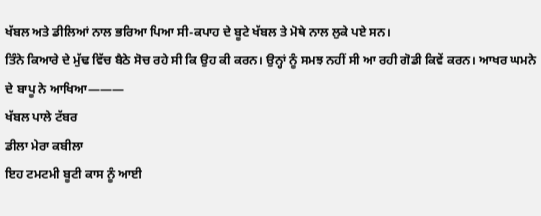ਖੱਬਲ ਅਤੇ ਡੀਲਿਆਂ ਨਾਲ ਭਰਿਆ ਪਿਆ ਸੀ-ਕਪਾਹ ਦੇ ਬੂਟੇ ਖੱਬਲ ਤੇ ਮੋਥੇ ਨਾਲ ਲੁਕੇ ਪਏ ਸਨ।
ਤਿੰਨੇ ਕਿਆਰੇ ਦੇ ਮੁੱਢ ਵਿੱਚ ਬੈਠੇ ਸੋਚ ਰਹੇ ਸੀ ਕਿ ਉਹ ਕੀ ਕਰਨ। ਉਨ੍ਹਾਂ ਨੂੰ ਸਮਝ ਨਹੀਂ ਸੀ ਆ ਰਹੀ ਗੋਡੀ ਕਿਵੇਂ ਕਰਨ। ਆਖਰ ਘਮਨੇ ਦੇ ਬਾਪੂ ਨੇ ਆਖਿਆ———
ਖੱਬਲ ਪਾਲੇ ਟੱਬਰ
ਡੀਲਾ ਮੇਰਾ ਕਬੀਲਾ
ਇਹ ਟਮਟਮੀ ਬੂਟੀ ਕਾਸ ਨੂੰ ਆਈ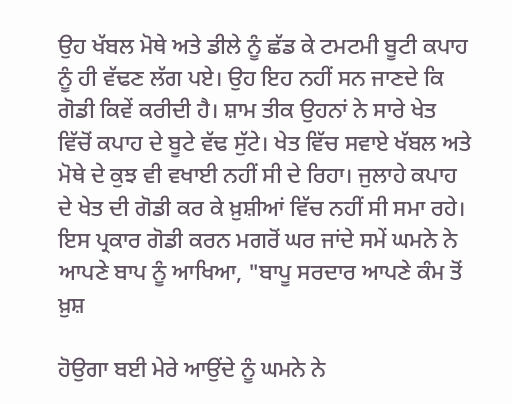ਉਹ ਖੱਬਲ ਮੋਥੇ ਅਤੇ ਡੀਲੇ ਨੂੰ ਛੱਡ ਕੇ ਟਮਟਮੀ ਬੂਟੀ ਕਪਾਹ ਨੂੰ ਹੀ ਵੱਢਣ ਲੱਗ ਪਏ। ਉਹ ਇਹ ਨਹੀਂ ਸਨ ਜਾਣਦੇ ਕਿ ਗੋਡੀ ਕਿਵੇਂ ਕਰੀਦੀ ਹੈ। ਸ਼ਾਮ ਤੀਕ ਉਹਨਾਂ ਨੇ ਸਾਰੇ ਖੇਤ ਵਿੱਚੋਂ ਕਪਾਹ ਦੇ ਬੂਟੇ ਵੱਢ ਸੁੱਟੇ। ਖੇਤ ਵਿੱਚ ਸਵਾਏ ਖੱਬਲ ਅਤੇ ਮੋਥੇ ਦੇ ਕੁਝ ਵੀ ਵਖਾਈ ਨਹੀਂ ਸੀ ਦੇ ਰਿਹਾ। ਜੁਲਾਹੇ ਕਪਾਹ ਦੇ ਖੇਤ ਦੀ ਗੋਡੀ ਕਰ ਕੇ ਖ਼ੁਸ਼ੀਆਂ ਵਿੱਚ ਨਹੀਂ ਸੀ ਸਮਾ ਰਹੇ। ਇਸ ਪ੍ਰਕਾਰ ਗੋਡੀ ਕਰਨ ਮਗਰੋਂ ਘਰ ਜਾਂਦੇ ਸਮੇਂ ਘਮਨੇ ਨੇ ਆਪਣੇ ਬਾਪ ਨੂੰ ਆਖਿਆ, "ਬਾਪੂ ਸਰਦਾਰ ਆਪਣੇ ਕੰਮ ਤੋਂ ਖ਼ੁਸ਼

ਹੋਉਗਾ ਬਈ ਮੇਰੇ ਆਉਂਦੇ ਨੂੰ ਘਮਨੇ ਨੇ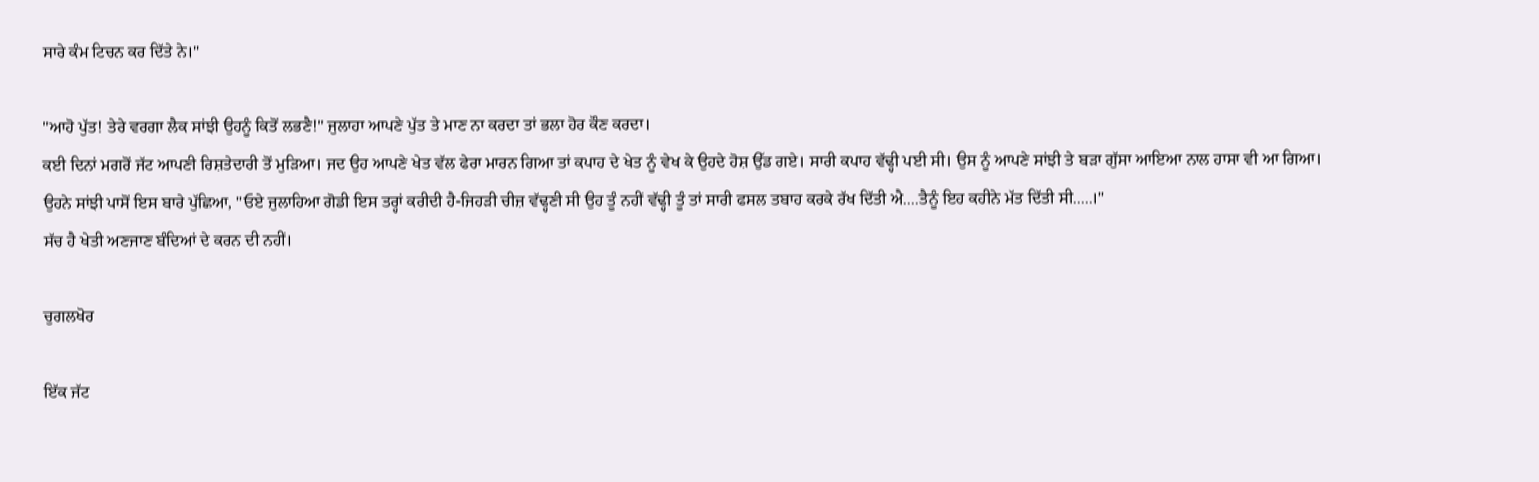ਸਾਰੇ ਕੰਮ ਟਿਚਨ ਕਰ ਦਿੱਤੇ ਨੇ।"

"ਆਹੋ ਪੁੱਤ! ਤੇਰੇ ਵਰਗਾ ਲੈਕ ਸਾਂਝੀ ਉਹਨੂੰ ਕਿਤੋਂ ਲਭਣੈ!" ਜੁਲਾਹਾ ਆਪਣੇ ਪੁੱਤ ਤੇ ਮਾਣ ਨਾ ਕਰਦਾ ਤਾਂ ਭਲਾ ਹੋਰ ਕੌਣ ਕਰਦਾ।
ਕਈ ਦਿਨਾਂ ਮਗਰੋਂ ਜੱਟ ਆਪਣੀ ਰਿਸ਼ਤੇਦਾਰੀ ਤੋਂ ਮੁੜਿਆ। ਜਦ ਉਹ ਆਪਣੇ ਖੇਤ ਵੱਲ ਫੇਰਾ ਮਾਰਨ ਗਿਆ ਤਾਂ ਕਪਾਹ ਦੇ ਖੇਤ ਨੂੰ ਵੇਖ ਕੇ ਉਹਦੇ ਹੋਸ਼ ਉੱਡ ਗਏ। ਸਾਰੀ ਕਪਾਹ ਵੱਢ੍ਹੀ ਪਈ ਸੀ। ਉਸ ਨੂੰ ਆਪਣੇ ਸਾਂਝੀ ਤੇ ਬੜਾ ਗੁੱਸਾ ਆਇਆ ਨਾਲ ਹਾਸਾ ਵੀ ਆ ਗਿਆ। ਉਹਨੇ ਸਾਂਝੀ ਪਾਸੋਂ ਇਸ ਬਾਰੇ ਪੁੱਛਿਆ, "ਓਏ ਜੁਲਾਹਿਆ ਗੋਡੀ ਇਸ ਤਰ੍ਹਾਂ ਕਰੀਦੀ ਹੈ-ਜਿਹੜੀ ਚੀਜ਼ ਵੱਢ੍ਹਣੀ ਸੀ ਉਹ ਤੂੰ ਨਹੀਂ ਵੱਢ੍ਹੀ ਤੂੰ ਤਾਂ ਸਾਰੀ ਫਸਲ ਤਬਾਹ ਕਰਕੇ ਰੱਖ ਦਿੱਤੀ ਐ....ਤੈਨੂੰ ਇਹ ਕਹੀਨੇ ਮੱਤ ਦਿੱਤੀ ਸੀ.....।"
ਸੱਚ ਹੈ ਖੇਤੀ ਅਣਜਾਣ ਬੰਦਿਆਂ ਦੇ ਕਰਨ ਦੀ ਨਹੀਂ।

ਚੁਗਲਖੋਰ

ਇੱਕ ਜੱਟ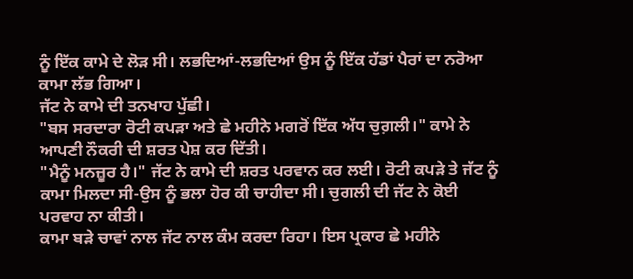ਨੂੰ ਇੱਕ ਕਾਮੇ ਦੇ ਲੋੜ ਸੀ। ਲਭਦਿਆਂ-ਲਭਦਿਆਂ ਉਸ ਨੂੰ ਇੱਕ ਹੱਡਾਂ ਪੈਰਾਂ ਦਾ ਨਰੋਆ ਕਾਮਾ ਲੱਭ ਗਿਆ।
ਜੱਟ ਨੇ ਕਾਮੇ ਦੀ ਤਨਖਾਹ ਪੁੱਛੀ।
"ਬਸ ਸਰਦਾਰਾ ਰੋਟੀ ਕਪੜਾ ਅਤੇ ਛੇ ਮਹੀਨੇ ਮਗਰੋਂ ਇੱਕ ਅੱਧ ਚੁਗ਼ਲੀ।" ਕਾਮੇ ਨੇ ਆਪਣੀ ਨੌਕਰੀ ਦੀ ਸ਼ਰਤ ਪੇਸ਼ ਕਰ ਦਿੱਤੀ।
"ਮੈਨੂੰ ਮਨਜ਼ੂਰ ਹੈ।" ਜੱਟ ਨੇ ਕਾਮੇ ਦੀ ਸ਼ਰਤ ਪਰਵਾਨ ਕਰ ਲਈ। ਰੋਟੀ ਕਪੜੇ ਤੇ ਜੱਟ ਨੂੰ ਕਾਮਾ ਮਿਲਦਾ ਸੀ-ਉਸ ਨੂੰ ਭਲਾ ਹੋਰ ਕੀ ਚਾਹੀਦਾ ਸੀ। ਚੁਗਲੀ ਦੀ ਜੱਟ ਨੇ ਕੋਈ ਪਰਵਾਹ ਨਾ ਕੀਤੀ।
ਕਾਮਾ ਬੜੇ ਚਾਵਾਂ ਨਾਲ ਜੱਟ ਨਾਲ ਕੰਮ ਕਰਦਾ ਰਿਹਾ। ਇਸ ਪ੍ਰਕਾਰ ਛੇ ਮਹੀਨੇ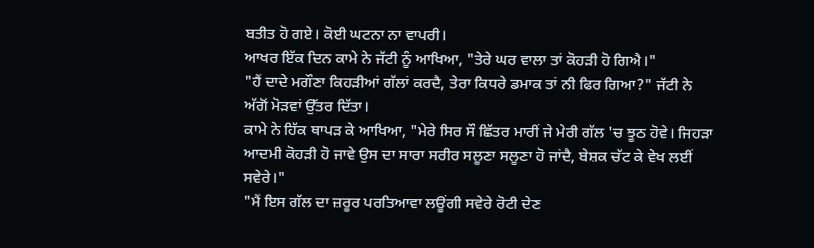ਬਤੀਤ ਹੋ ਗਏ। ਕੋਈ ਘਟਨਾ ਨਾ ਵਾਪਰੀ।
ਆਖਰ ਇੱਕ ਦਿਨ ਕਾਮੇ ਨੇ ਜੱਟੀ ਨੂੰ ਆਖਿਆ, "ਤੇਰੇ ਘਰ ਵਾਲਾ ਤਾਂ ਕੋਹੜੀ ਹੋ ਗਿਐ।"
"ਹੈਂ ਦਾਦੇ ਮਗੌਣਾ ਕਿਹੜੀਆਂ ਗੱਲਾਂ ਕਰਦੈ, ਤੇਰਾ ਕਿਧਰੇ ਡਮਾਕ ਤਾਂ ਨੀ ਫਿਰ ਗਿਆ?" ਜੱਟੀ ਨੇ ਅੱਗੋਂ ਮੋੜਵਾਂ ਉੱਤਰ ਦਿੱਤਾ।
ਕਾਮੇ ਨੇ ਹਿੱਕ ਥਾਪੜ ਕੇ ਆਖਿਆ, "ਮੇਰੇ ਸਿਰ ਸੌ ਛਿੱਤਰ ਮਾਰੀਂ ਜੇ ਮੇਰੀ ਗੱਲ 'ਚ ਝੂਠ ਹੋਵੇ। ਜਿਹੜਾ ਆਦਮੀ ਕੋਹੜੀ ਹੋ ਜਾਵੇ ਉਸ ਦਾ ਸਾਰਾ ਸਰੀਰ ਸਲੂਣਾ ਸਲੂਣਾ ਹੋ ਜਾਂਦੈ, ਬੇਸ਼ਕ ਚੱਟ ਕੇ ਵੇਖ ਲਈਂ ਸਵੇਰੇ।"
"ਮੈਂ ਇਸ ਗੱਲ ਦਾ ਜ਼ਰੂਰ ਪਰਤਿਆਵਾ ਲਊਂਗੀ ਸਵੇਰੇ ਰੋਟੀ ਦੇਣ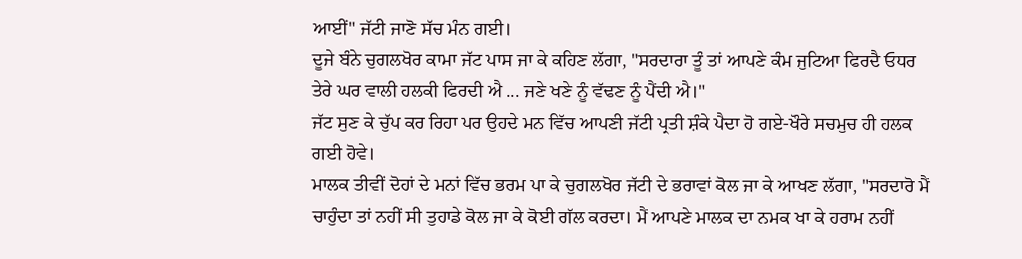ਆਈਂ" ਜੱਟੀ ਜਾਣੋ ਸੱਚ ਮੰਨ ਗਈ।
ਦੂਜੇ ਬੰਨੇ ਚੁਗਲਖੋਰ ਕਾਮਾ ਜੱਟ ਪਾਸ ਜਾ ਕੇ ਕਹਿਣ ਲੱਗਾ, "ਸਰਦਾਰਾ ਤੂੰ ਤਾਂ ਆਪਣੇ ਕੰਮ ਜੁਟਿਆ ਫਿਰਦੈ ਓਧਰ ਤੇਰੇ ਘਰ ਵਾਲੀ ਹਲਕੀ ਫਿਰਦੀ ਐ ... ਜਣੇ ਖਣੇ ਨੂੰ ਵੱਢਣ ਨੂੰ ਪੈਂਦੀ ਐ।"
ਜੱਟ ਸੁਣ ਕੇ ਚੁੱਪ ਕਰ ਰਿਹਾ ਪਰ ਉਹਦੇ ਮਨ ਵਿੱਚ ਆਪਣੀ ਜੱਟੀ ਪ੍ਰਤੀ ਸ਼ੰਕੇ ਪੈਦਾ ਹੋ ਗਏ-ਖੌਰੇ ਸਚਮੁਚ ਹੀ ਹਲਕ ਗਈ ਹੋਵੇ।
ਮਾਲਕ ਤੀਵੀਂ ਦੋਹਾਂ ਦੇ ਮਨਾਂ ਵਿੱਚ ਭਰਮ ਪਾ ਕੇ ਚੁਗਲਖੋਰ ਜੱਟੀ ਦੇ ਭਰਾਵਾਂ ਕੋਲ ਜਾ ਕੇ ਆਖਣ ਲੱਗਾ, "ਸਰਦਾਰੋ ਮੈਂ ਚਾਹੁੰਦਾ ਤਾਂ ਨਹੀਂ ਸੀ ਤੁਹਾਡੇ ਕੋਲ ਜਾ ਕੇ ਕੋਈ ਗੱਲ ਕਰਦਾ। ਮੈਂ ਆਪਣੇ ਮਾਲਕ ਦਾ ਨਮਕ ਖਾ ਕੇ ਹਰਾਮ ਨਹੀਂ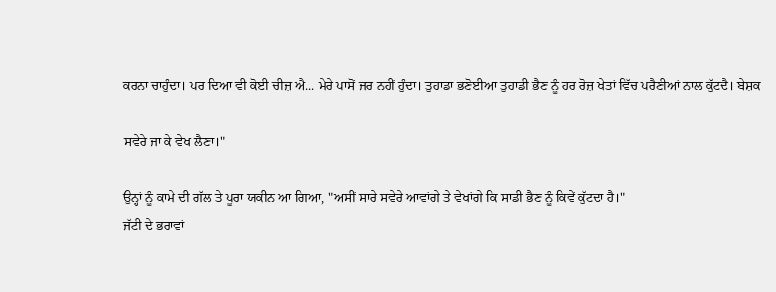ਕਰਨਾ ਚਾਹੁੰਦਾ। ਪਰ ਦਿਆ ਵੀ ਕੋਈ ਚੀਜ਼ ਐ... ਮੇਰੇ ਪਾਸੋਂ ਜਰ ਨਹੀਂ ਹੁੰਦਾ। ਤੁਹਾਡਾ ਭਣੋਈਆ ਤੁਹਾਡੀ ਭੈਣ ਨੂੰ ਹਰ ਰੋਜ਼ ਖੇਤਾਂ ਵਿੱਚ ਪਰੈਣੀਆਂ ਨਾਲ ਕੁੱਟਦੈ। ਬੇਸ਼ਕ

ਸਵੇਰੇ ਜਾ ਕੇ ਵੇਖ ਲੈਣਾ।"

ਉਨ੍ਹਾਂ ਨੂੰ ਕਾਮੇ ਦੀ ਗੱਲ ਤੇ ਪੂਰਾ ਯਕੀਨ ਆ ਗਿਆ, "ਅਸੀਂ ਸਾਰੇ ਸਵੇਰੇ ਆਵਾਂਗੇ ਤੇ ਵੇਖਾਂਗੇ ਕਿ ਸਾਡੀ ਭੈਣ ਨੂੰ ਕਿਵੇਂ ਕੁੱਟਦਾ ਹੈ।"
ਜੱਟੀ ਦੇ ਭਰਾਵਾਂ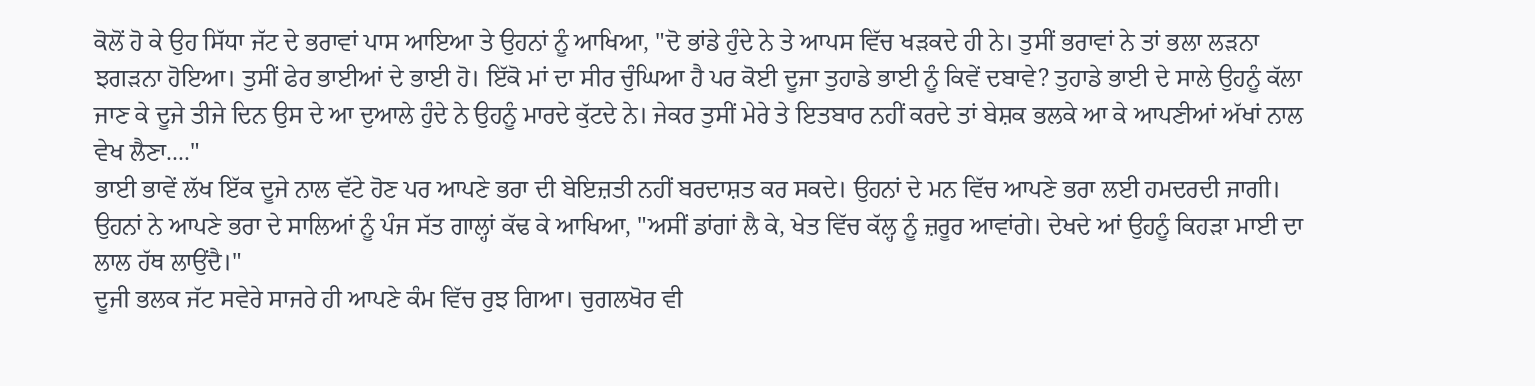ਕੋਲੋਂ ਹੋ ਕੇ ਉਹ ਸਿੱਧਾ ਜੱਟ ਦੇ ਭਰਾਵਾਂ ਪਾਸ ਆਇਆ ਤੇ ਉਹਨਾਂ ਨੂੰ ਆਖਿਆ, "ਦੋ ਭਾਂਡੇ ਹੁੰਦੇ ਨੇ ਤੇ ਆਪਸ ਵਿੱਚ ਖੜਕਦੇ ਹੀ ਨੇ। ਤੁਸੀਂ ਭਰਾਵਾਂ ਨੇ ਤਾਂ ਭਲਾ ਲੜਨਾ ਝਗੜਨਾ ਹੋਇਆ। ਤੁਸੀਂ ਫੇਰ ਭਾਈਆਂ ਦੇ ਭਾਈ ਹੋ। ਇੱਕੋ ਮਾਂ ਦਾ ਸੀਰ ਚੁੰਘਿਆ ਹੈ ਪਰ ਕੋਈ ਦੂਜਾ ਤੁਹਾਡੇ ਭਾਈ ਨੂੰ ਕਿਵੇਂ ਦਬਾਵੇ? ਤੁਹਾਡੇ ਭਾਈ ਦੇ ਸਾਲੇ ਉਹਨੂੰ ਕੱਲਾ ਜਾਣ ਕੇ ਦੂਜੇ ਤੀਜੇ ਦਿਨ ਉਸ ਦੇ ਆ ਦੁਆਲੇ ਹੁੰਦੇ ਨੇ ਉਹਨੂੰ ਮਾਰਦੇ ਕੁੱਟਦੇ ਨੇ। ਜੇਕਰ ਤੁਸੀਂ ਮੇਰੇ ਤੇ ਇਤਬਾਰ ਨਹੀਂ ਕਰਦੇ ਤਾਂ ਬੇਸ਼ਕ ਭਲਕੇ ਆ ਕੇ ਆਪਣੀਆਂ ਅੱਖਾਂ ਨਾਲ ਵੇਖ ਲੈਣਾ...."
ਭਾਈ ਭਾਵੇਂ ਲੱਖ ਇੱਕ ਦੂਜੇ ਨਾਲ ਵੱਟੇ ਹੋਣ ਪਰ ਆਪਣੇ ਭਰਾ ਦੀ ਬੇਇਜ਼ਤੀ ਨਹੀਂ ਬਰਦਾਸ਼ਤ ਕਰ ਸਕਦੇ। ਉਹਨਾਂ ਦੇ ਮਨ ਵਿੱਚ ਆਪਣੇ ਭਰਾ ਲਈ ਹਮਦਰਦੀ ਜਾਗੀ। ਉਹਨਾਂ ਨੇ ਆਪਣੇ ਭਰਾ ਦੇ ਸਾਲਿਆਂ ਨੂੰ ਪੰਜ ਸੱਤ ਗਾਲ੍ਹਾਂ ਕੱਢ ਕੇ ਆਖਿਆ, "ਅਸੀਂ ਡਾਂਗਾਂ ਲੈ ਕੇ, ਖੇਤ ਵਿੱਚ ਕੱਲ੍ਹ ਨੂੰ ਜ਼ਰੂਰ ਆਵਾਂਗੇ। ਦੇਖਦੇ ਆਂ ਉਹਨੂੰ ਕਿਹੜਾ ਮਾਈ ਦਾ ਲਾਲ ਹੱਥ ਲਾਉਂਦੈ।"
ਦੂਜੀ ਭਲਕ ਜੱਟ ਸਵੇਰੇ ਸਾਜਰੇ ਹੀ ਆਪਣੇ ਕੰਮ ਵਿੱਚ ਰੁਝ ਗਿਆ। ਚੁਗਲਖੋਰ ਵੀ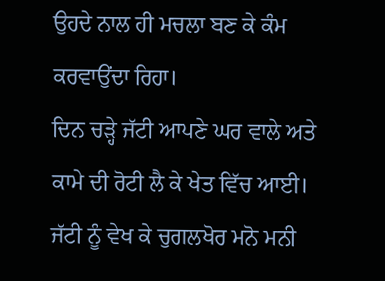ਉਹਦੇ ਨਾਲ ਹੀ ਮਚਲਾ ਬਣ ਕੇ ਕੰਮ ਕਰਵਾਉਂਦਾ ਰਿਹਾ।
ਦਿਨ ਚੜ੍ਹੇ ਜੱਟੀ ਆਪਣੇ ਘਰ ਵਾਲੇ ਅਤੇ ਕਾਮੇ ਦੀ ਰੋਟੀ ਲੈ ਕੇ ਖੇਤ ਵਿੱਚ ਆਈ।
ਜੱਟੀ ਨੂੰ ਵੇਖ ਕੇ ਚੁਗਲਖੋਰ ਮਨੋ ਮਨੀ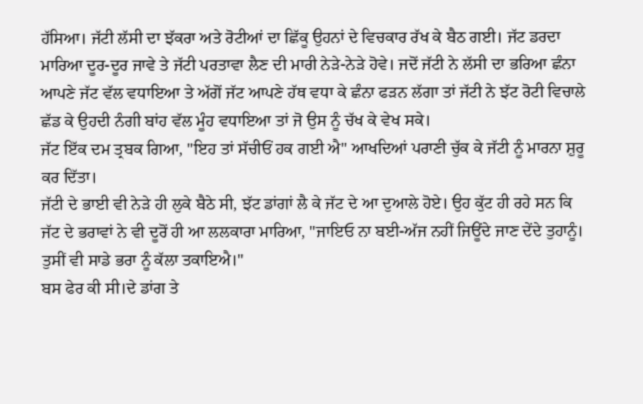ਹੱਸਿਆ। ਜੱਟੀ ਲੱਸੀ ਦਾ ਝੱਕਰਾ ਅਤੇ ਰੋਟੀਆਂ ਦਾ ਛਿੱਕੂ ਉਹਨਾਂ ਦੇ ਵਿਚਕਾਰ ਰੱਖ ਕੇ ਬੈਠ ਗਈ। ਜੱਟ ਡਰਦਾ ਮਾਰਿਆ ਦੂਰ-ਦੂਰ ਜਾਵੇ ਤੇ ਜੱਟੀ ਪਰਤਾਵਾ ਲੈਣ ਦੀ ਮਾਰੀ ਨੇੜੇ-ਨੇੜੇ ਹੋਵੇ। ਜਦੋਂ ਜੱਟੀ ਨੇ ਲੱਸੀ ਦਾ ਭਰਿਆ ਛੰਨਾ ਆਪਣੇ ਜੱਟ ਵੱਲ ਵਧਾਇਆ ਤੇ ਅੱਗੋਂ ਜੱਟ ਆਪਣੇ ਹੱਥ ਵਧਾ ਕੇ ਛੰਨਾ ਫੜਨ ਲੱਗਾ ਤਾਂ ਜੱਟੀ ਨੇ ਝੱਟ ਰੋਟੀ ਵਿਚਾਲੇ ਛੱਡ ਕੇ ਉਹਦੀ ਨੰਗੀ ਬਾਂਹ ਵੱਲ ਮੂੰਹ ਵਧਾਇਆ ਤਾਂ ਜੋ ਉਸ ਨੂੰ ਚੱਖ ਕੇ ਵੇਖ ਸਕੇ।
ਜੱਟ ਇੱਕ ਦਮ ਤ੍ਰਬਕ ਗਿਆ, "ਇਹ ਤਾਂ ਸੱਚੀਓਂ ਹਕ ਗਈ ਐ" ਆਖਦਿਆਂ ਪਰਾਣੀ ਚੁੱਕ ਕੇ ਜੱਟੀ ਨੂੰ ਮਾਰਨਾ ਸ਼ੁਰੂ ਕਰ ਦਿੱਤਾ।
ਜੱਟੀ ਦੇ ਭਾਈ ਵੀ ਨੇੜੇ ਹੀ ਲੁਕੇ ਬੈਠੇ ਸੀ, ਝੱਟ ਡਾਂਗਾਂ ਲੈ ਕੇ ਜੱਟ ਦੇ ਆ ਦੁਆਲੇ ਹੋਏ। ਉਹ ਕੁੱਟ ਹੀ ਰਹੇ ਸਨ ਕਿ ਜੱਟ ਦੇ ਭਰਾਵਾਂ ਨੇ ਵੀ ਦੂਰੋਂ ਹੀ ਆ ਲਲਕਾਰਾ ਮਾਰਿਆ, "ਜਾਇਓ ਨਾ ਬਈ-ਅੱਜ ਨਹੀਂ ਜਿਊਂਦੇ ਜਾਣ ਦੇਂਦੇ ਤੁਹਾਨੂੰ। ਤੁਸੀਂ ਵੀ ਸਾਡੇ ਭਰਾ ਨੂੰ ਕੱਲਾ ਤਕਾਇਐ।"
ਬਸ ਫੇਰ ਕੀ ਸੀ।ਦੇ ਡਾਂਗ ਤੇ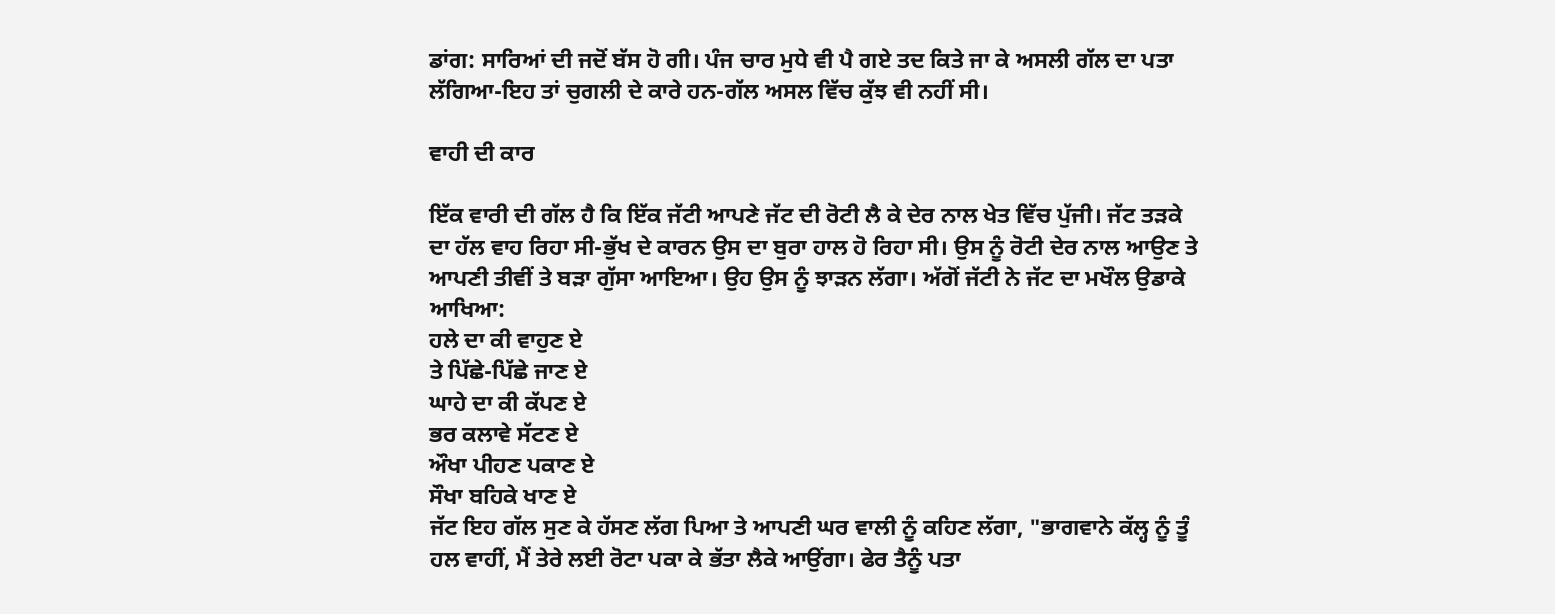ਡਾਂਗ: ਸਾਰਿਆਂ ਦੀ ਜਦੋਂ ਬੱਸ ਹੋ ਗੀ। ਪੰਜ ਚਾਰ ਮੁਧੇ ਵੀ ਪੈ ਗਏ ਤਦ ਕਿਤੇ ਜਾ ਕੇ ਅਸਲੀ ਗੱਲ ਦਾ ਪਤਾ ਲੱਗਿਆ-ਇਹ ਤਾਂ ਚੁਗਲੀ ਦੇ ਕਾਰੇ ਹਨ-ਗੱਲ ਅਸਲ ਵਿੱਚ ਕੁੱਝ ਵੀ ਨਹੀਂ ਸੀ।

ਵਾਹੀ ਦੀ ਕਾਰ

ਇੱਕ ਵਾਰੀ ਦੀ ਗੱਲ ਹੈ ਕਿ ਇੱਕ ਜੱਟੀ ਆਪਣੇ ਜੱਟ ਦੀ ਰੋਟੀ ਲੈ ਕੇ ਦੇਰ ਨਾਲ ਖੇਤ ਵਿੱਚ ਪੁੱਜੀ। ਜੱਟ ਤੜਕੇ ਦਾ ਹੱਲ ਵਾਹ ਰਿਹਾ ਸੀ-ਭੁੱਖ ਦੇ ਕਾਰਨ ਉਸ ਦਾ ਬੁਰਾ ਹਾਲ ਹੋ ਰਿਹਾ ਸੀ। ਉਸ ਨੂੰ ਰੋਟੀ ਦੇਰ ਨਾਲ ਆਉਣ ਤੇ ਆਪਣੀ ਤੀਵੀਂ ਤੇ ਬੜਾ ਗੁੱਸਾ ਆਇਆ। ਉਹ ਉਸ ਨੂੰ ਝਾੜਨ ਲੱਗਾ। ਅੱਗੋਂ ਜੱਟੀ ਨੇ ਜੱਟ ਦਾ ਮਖੌਲ ਉਡਾਕੇ ਆਖਿਆ:
ਹਲੇ ਦਾ ਕੀ ਵਾਹੁਣ ਏ
ਤੇ ਪਿੱਛੇ-ਪਿੱਛੇ ਜਾਣ ਏ
ਘਾਹੇ ਦਾ ਕੀ ਕੱਪਣ ਏ
ਭਰ ਕਲਾਵੇ ਸੱਟਣ ਏ
ਔਖਾ ਪੀਹਣ ਪਕਾਣ ਏ
ਸੌਖਾ ਬਹਿਕੇ ਖਾਣ ਏ
ਜੱਟ ਇਹ ਗੱਲ ਸੁਣ ਕੇ ਹੱਸਣ ਲੱਗ ਪਿਆ ਤੇ ਆਪਣੀ ਘਰ ਵਾਲੀ ਨੂੰ ਕਹਿਣ ਲੱਗਾ, "ਭਾਗਵਾਨੇ ਕੱਲ੍ਹ ਨੂੰ ਤੂੰ ਹਲ ਵਾਹੀਂ, ਮੈਂ ਤੇਰੇ ਲਈ ਰੋਟਾ ਪਕਾ ਕੇ ਭੱਤਾ ਲੈਕੇ ਆਉਂਗਾ। ਫੇਰ ਤੈਨੂੰ ਪਤਾ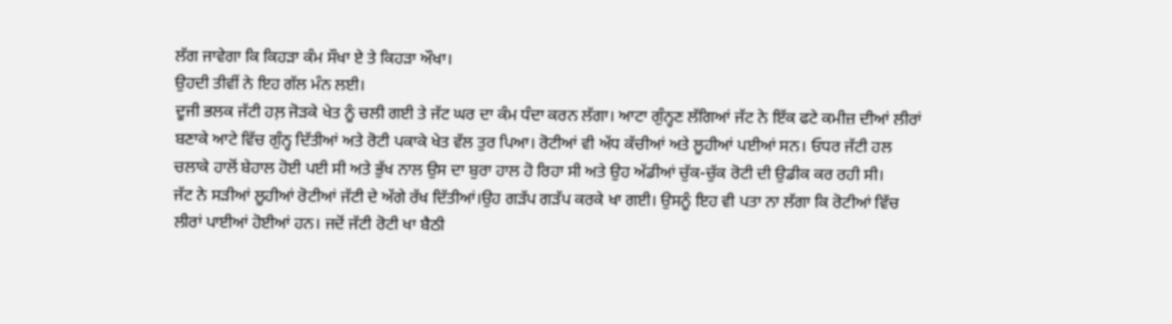ਲੱਗ ਜਾਵੇਗਾ ਕਿ ਕਿਹੜਾ ਕੰਮ ਸੌਖਾ ਏ ਤੇ ਕਿਹੜਾ ਔਖਾ।
ਉਹਦੀ ਤੀਵੀਂ ਨੇ ਇਹ ਗੱਲ ਮੰਨ ਲਈ।
ਦੂਜੀ ਭਲਕ ਜੱਟੀ ਹਲ਼ ਜੋੜਕੇ ਖੇਤ ਨੂੰ ਚਲੀ ਗਈ ਤੇ ਜੱਟ ਘਰ ਦਾ ਕੰਮ ਧੰਦਾ ਕਰਨ ਲੱਗਾ। ਆਟਾ ਗੁੰਨ੍ਹਣ ਲੱਗਿਆਂ ਜੱਟ ਨੇ ਇੱਕ ਫਟੇ ਕਮੀਜ਼ ਦੀਆਂ ਲੀਰਾਂ ਬਣਾਕੇ ਆਟੇ ਵਿੱਚ ਗੁੰਨ੍ਹ ਦਿੱਤੀਆਂ ਅਤੇ ਰੋਟੀ ਪਕਾਕੇ ਖੇਤ ਵੱਲ ਤੁਰ ਪਿਆ। ਰੋਟੀਆਂ ਵੀ ਅੱਧ ਕੱਚੀਆਂ ਅਤੇ ਲੂਹੀਆਂ ਪਈਆਂ ਸਨ। ਓਧਰ ਜੱਟੀ ਹਲ ਚਲਾਕੇ ਹਾਲੋਂ ਬੇਹਾਲ ਹੋਈ ਪਈ ਸੀ ਅਤੇ ਭੁੱਖ ਨਾਲ ਉਸ ਦਾ ਬੁਰਾ ਹਾਲ ਹੋ ਰਿਹਾ ਸੀ ਅਤੇ ਉਹ ਅੱਡੀਆਂ ਚੁੱਕ-ਚੁੱਕ ਰੋਟੀ ਦੀ ਉਡੀਕ ਕਰ ਰਹੀ ਸੀ।
ਜੱਟ ਨੇ ਸੜੀਆਂ ਲੂਹੀਆਂ ਰੋਟੀਆਂ ਜੱਟੀ ਦੇ ਅੱਗੇ ਰੱਖ ਦਿੱਤੀਆਂ।ਉਹ ਗੜੱਪ ਗੜੱਪ ਕਰਕੇ ਖਾ ਗਈ। ਉਸਨੂੰ ਇਹ ਵੀ ਪਤਾ ਨਾ ਲੱਗਾ ਕਿ ਰੋਟੀਆਂ ਵਿੱਚ ਲੀਰਾਂ ਪਾਈਆਂ ਹੋਈਆਂ ਹਨ। ਜਦੋਂ ਜੱਟੀ ਰੋਟੀ ਖਾ ਬੈਠੀ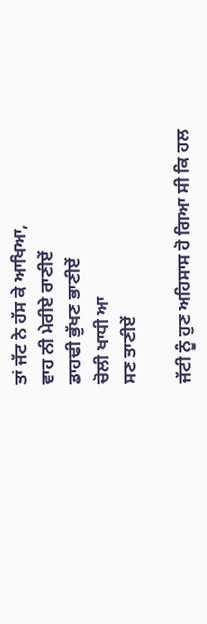ਤਾਂ ਜੱਟ ਨੇ ਹੱਸ ਕੇ ਆਖਿਆ,
ਵਾਹ ਨੀ ਮੇਰੀਏ ਰਾਣੀਏਂ
ਡਾਹਢੀ ਭੁੱਖਣ ਭਾਣੀਏਂ
ਚੋਲੀ ਖਾਧੀ ਆ
ਸਣ ਤਾਣੀਏਂ

ਜੱਟੀ ਨੂੰ ਹੁਣ ਅਹਿਸਾਸ ਹੋ ਗਿਆ ਸੀ ਕਿ ਹਲ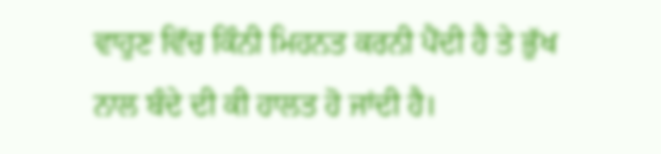ਵਾਹੁਣ ਵਿੱਚ ਕਿੰਨੀ ਮਿਹਨਤ ਕਰਨੀ ਪੈਂਦੀ ਹੈ ਤੇ ਭੁੱਖ ਨਾਲ ਬੰਦੇ ਦੀ ਕੀ ਹਾਲਤ ਹੋ ਜਾਂਦੀ ਹੈ।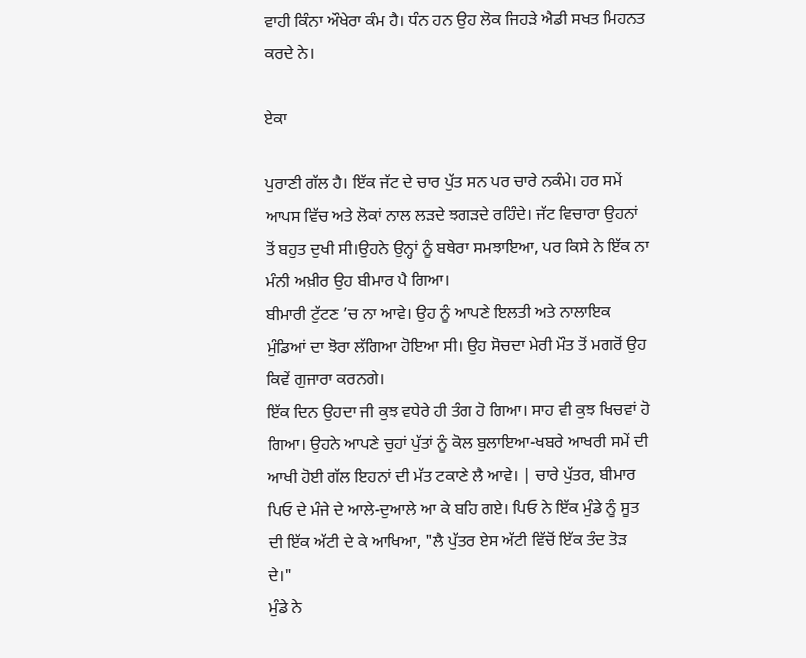ਵਾਹੀ ਕਿੰਨਾ ਔਖੇਰਾ ਕੰਮ ਹੈ। ਧੰਨ ਹਨ ਉਹ ਲੋਕ ਜਿਹੜੇ ਐਡੀ ਸਖਤ ਮਿਹਨਤ ਕਰਦੇ ਨੇ।

ਏਕਾ

ਪੁਰਾਣੀ ਗੱਲ ਹੈ। ਇੱਕ ਜੱਟ ਦੇ ਚਾਰ ਪੁੱਤ ਸਨ ਪਰ ਚਾਰੇ ਨਕੰਮੇ। ਹਰ ਸਮੇਂ ਆਪਸ ਵਿੱਚ ਅਤੇ ਲੋਕਾਂ ਨਾਲ ਲੜਦੇ ਝਗੜਦੇ ਰਹਿੰਦੇ। ਜੱਟ ਵਿਚਾਰਾ ਉਹਨਾਂ ਤੋਂ ਬਹੁਤ ਦੁਖੀ ਸੀ।ਉਹਨੇ ਉਨ੍ਹਾਂ ਨੂੰ ਬਥੇਰਾ ਸਮਝਾਇਆ, ਪਰ ਕਿਸੇ ਨੇ ਇੱਕ ਨਾ ਮੰਨੀ ਅਖ਼ੀਰ ਉਹ ਬੀਮਾਰ ਪੈ ਗਿਆ।
ਬੀਮਾਰੀ ਟੁੱਟਣ ’ਚ ਨਾ ਆਵੇ। ਉਹ ਨੂੰ ਆਪਣੇ ਇਲਤੀ ਅਤੇ ਨਾਲਾਇਕ ਮੁੰਡਿਆਂ ਦਾ ਝੋਰਾ ਲੱਗਿਆ ਹੋਇਆ ਸੀ। ਉਹ ਸੋਚਦਾ ਮੇਰੀ ਮੌਤ ਤੋਂ ਮਗਰੋਂ ਉਹ ਕਿਵੇਂ ਗੁਜਾਰਾ ਕਰਨਗੇ।
ਇੱਕ ਦਿਨ ਉਹਦਾ ਜੀ ਕੁਝ ਵਧੇਰੇ ਹੀ ਤੰਗ ਹੋ ਗਿਆ। ਸਾਹ ਵੀ ਕੁਝ ਖਿਚਵਾਂ ਹੋ ਗਿਆ। ਉਹਨੇ ਆਪਣੇ ਚੁਹਾਂ ਪੁੱਤਾਂ ਨੂੰ ਕੋਲ ਬੁਲਾਇਆ-ਖਬਰੇ ਆਖਰੀ ਸਮੇਂ ਦੀ ਆਖੀ ਹੋਈ ਗੱਲ ਇਹਨਾਂ ਦੀ ਮੱਤ ਟਕਾਣੇ ਲੈ ਆਵੇ। | ਚਾਰੇ ਪੁੱਤਰ, ਬੀਮਾਰ ਪਿਓ ਦੇ ਮੰਜੇ ਦੇ ਆਲੇ-ਦੁਆਲੇ ਆ ਕੇ ਬਹਿ ਗਏ। ਪਿਓ ਨੇ ਇੱਕ ਮੁੰਡੇ ਨੂੰ ਸੂਤ ਦੀ ਇੱਕ ਅੱਟੀ ਦੇ ਕੇ ਆਖਿਆ, "ਲੈ ਪੁੱਤਰ ਏਸ ਅੱਟੀ ਵਿੱਚੋਂ ਇੱਕ ਤੰਦ ਤੋੜ ਦੇ।"
ਮੁੰਡੇ ਨੇ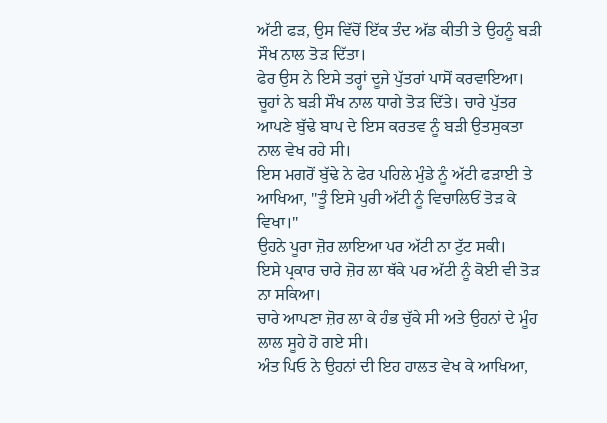ਅੱਟੀ ਫੜ, ਉਸ ਵਿੱਚੋਂ ਇੱਕ ਤੰਦ ਅੱਡ ਕੀਤੀ ਤੇ ਉਹਨੂੰ ਬੜੀ ਸੌਖ ਨਾਲ ਤੋੜ ਦਿੱਤਾ।
ਫੇਰ ਉਸ ਨੇ ਇਸੇ ਤਰ੍ਹਾਂ ਦੂਜੇ ਪੁੱਤਰਾਂ ਪਾਸੋਂ ਕਰਵਾਇਆ।
ਚੂਹਾਂ ਨੇ ਬੜੀ ਸੌਖ ਨਾਲ ਧਾਗੇ ਤੋੜ ਦਿੱਤੇ। ਚਾਰੇ ਪੁੱਤਰ ਆਪਣੇ ਬੁੱਢੇ ਬਾਪ ਦੇ ਇਸ ਕਰਤਵ ਨੂੰ ਬੜੀ ਉਤਸੁਕਤਾ ਨਾਲ ਵੇਖ ਰਹੇ ਸੀ।
ਇਸ ਮਗਰੋਂ ਬੁੱਢੇ ਨੇ ਫੇਰ ਪਹਿਲੇ ਮੁੰਡੇ ਨੂੰ ਅੱਟੀ ਫੜਾਈ ਤੇ ਆਖਿਆ, "ਤੂੰ ਇਸੇ ਪੁਰੀ ਅੱਟੀ ਨੂੰ ਵਿਚਾਲਿਓਂ ਤੋੜ ਕੇ ਵਿਖਾ।"
ਉਹਨੇ ਪੂਰਾ ਜ਼ੋਰ ਲਾਇਆ ਪਰ ਅੱਟੀ ਨਾ ਟੁੱਟ ਸਕੀ।
ਇਸੇ ਪ੍ਰਕਾਰ ਚਾਰੇ ਜ਼ੋਰ ਲਾ ਥੱਕੇ ਪਰ ਅੱਟੀ ਨੂੰ ਕੋਈ ਵੀ ਤੋੜ ਨਾ ਸਕਿਆ।
ਚਾਰੇ ਆਪਣਾ ਜ਼ੋਰ ਲਾ ਕੇ ਹੰਭ ਚੁੱਕੇ ਸੀ ਅਤੇ ਉਹਨਾਂ ਦੇ ਮੂੰਹ ਲਾਲ ਸੂਹੇ ਹੋ ਗਏ ਸੀ।
ਅੰਤ ਪਿਓ ਨੇ ਉਹਨਾਂ ਦੀ ਇਹ ਹਾਲਤ ਵੇਖ ਕੇ ਆਖਿਆ,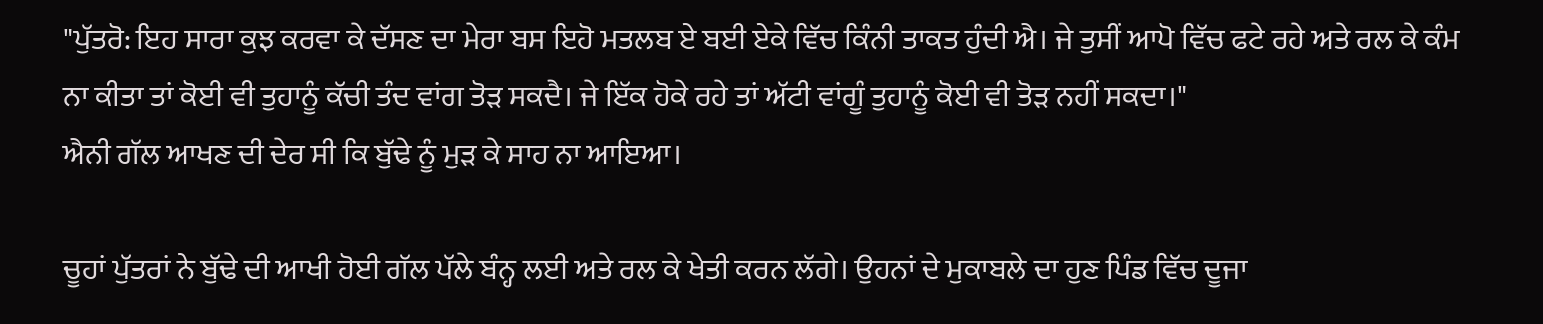"ਪੁੱਤਰੋ: ਇਹ ਸਾਰਾ ਕੁਝ ਕਰਵਾ ਕੇ ਦੱਸਣ ਦਾ ਮੇਰਾ ਬਸ ਇਹੋ ਮਤਲਬ ਏ ਬਈ ਏਕੇ ਵਿੱਚ ਕਿੰਨੀ ਤਾਕਤ ਹੁੰਦੀ ਐ। ਜੇ ਤੁਸੀਂ ਆਪੋ ਵਿੱਚ ਫਟੇ ਰਹੇ ਅਤੇ ਰਲ ਕੇ ਕੰਮ ਨਾ ਕੀਤਾ ਤਾਂ ਕੋਈ ਵੀ ਤੁਹਾਨੂੰ ਕੱਚੀ ਤੰਦ ਵਾਂਗ ਤੋੜ ਸਕਦੈ। ਜੇ ਇੱਕ ਹੋਕੇ ਰਹੇ ਤਾਂ ਅੱਟੀ ਵਾਂਗੂੰ ਤੁਹਾਨੂੰ ਕੋਈ ਵੀ ਤੋੜ ਨਹੀਂ ਸਕਦਾ।"
ਐਨੀ ਗੱਲ ਆਖਣ ਦੀ ਦੇਰ ਸੀ ਕਿ ਬੁੱਢੇ ਨੂੰ ਮੁੜ ਕੇ ਸਾਹ ਨਾ ਆਇਆ।

ਚੂਹਾਂ ਪੁੱਤਰਾਂ ਨੇ ਬੁੱਢੇ ਦੀ ਆਖੀ ਹੋਈ ਗੱਲ ਪੱਲੇ ਬੰਨ੍ਹ ਲਈ ਅਤੇ ਰਲ ਕੇ ਖੇਤੀ ਕਰਨ ਲੱਗੇ। ਉਹਨਾਂ ਦੇ ਮੁਕਾਬਲੇ ਦਾ ਹੁਣ ਪਿੰਡ ਵਿੱਚ ਦੂਜਾ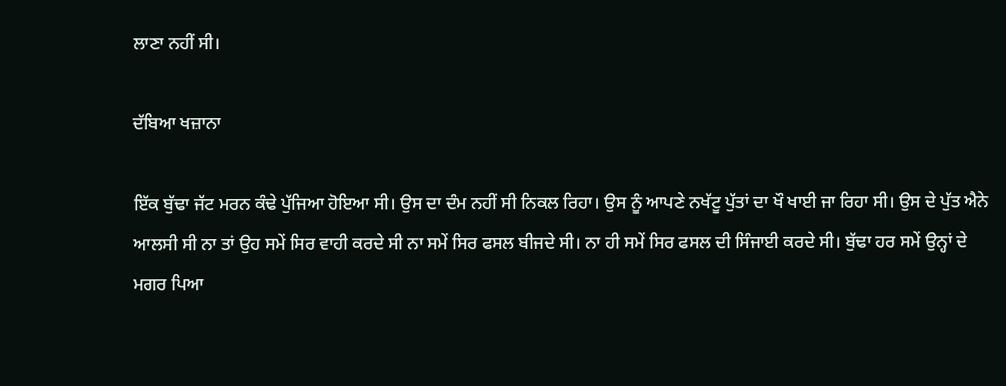ਲਾਣਾ ਨਹੀਂ ਸੀ।

ਦੱਬਿਆ ਖਜ਼ਾਨਾ

ਇੱਕ ਬੁੱਢਾ ਜੱਟ ਮਰਨ ਕੰਢੇ ਪੁੱਜਿਆ ਹੋਇਆ ਸੀ। ਉਸ ਦਾ ਦੰਮ ਨਹੀਂ ਸੀ ਨਿਕਲ ਰਿਹਾ। ਉਸ ਨੂੰ ਆਪਣੇ ਨਖੱਟੂ ਪੁੱਤਾਂ ਦਾ ਖੌ ਖਾਈ ਜਾ ਰਿਹਾ ਸੀ। ਉਸ ਦੇ ਪੁੱਤ ਐਨੇ ਆਲਸੀ ਸੀ ਨਾ ਤਾਂ ਉਹ ਸਮੇਂ ਸਿਰ ਵਾਹੀ ਕਰਦੇ ਸੀ ਨਾ ਸਮੇਂ ਸਿਰ ਫਸਲ ਬੀਜਦੇ ਸੀ। ਨਾ ਹੀ ਸਮੇਂ ਸਿਰ ਫਸਲ ਦੀ ਸਿੰਜਾਈ ਕਰਦੇ ਸੀ। ਬੁੱਢਾ ਹਰ ਸਮੇਂ ਉਨ੍ਹਾਂ ਦੇ ਮਗਰ ਪਿਆ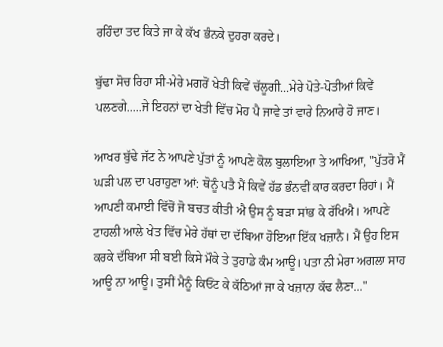ਰਹਿੰਦਾ ਤਦ ਕਿਤੇ ਜਾ ਕੇ ਕੱਖ ਭੰਨਕੇ ਦੁਹਰਾ ਕਰਦੇ।

ਬੁੱਢਾ ਸੋਚ ਰਿਹਾ ਸੀ-ਮੇਰੇ ਮਗਰੋਂ ਖੇਤੀ ਕਿਵੇਂ ਚੱਲੂਗੀ...ਮੇਰੇ ਪੋਤੇ-ਪੋਤੀਆਂ ਕਿਵੇਂ ਪਲਣਗੇ.....ਜੇ ਇਹਨਾਂ ਦਾ ਖੇਤੀ ਵਿੱਚ ਮੋਹ ਪੈ ਜਾਵੇ ਤਾਂ ਵਾਰੇ ਨਿਆਰੇ ਹੋ ਜਾਣ।

ਆਖਰ ਬੁੱਢੇ ਜੱਟ ਨੇ ਆਪਣੇ ਪੁੱਤਾਂ ਨੂੰ ਆਪਣੇ ਕੋਲ ਬੁਲਾਇਆ ਤੇ ਆਖਿਆ, "ਪੁੱਤਰੋ ਮੈਂ ਘੜੀ ਪਲ ਦਾ ਪਰਾਹੁਣਾ ਆਂ: ਥੋਨੂੰ ਪਤੈ ਮੈਂ ਕਿਵੇਂ ਹੱਡ ਭੰਨਵੀਂ ਕਾਰ ਕਰਦਾ ਰਿਹਾਂ। ਮੈਂ ਆਪਣੀ ਕਮਾਈ ਵਿੱਚੋਂ ਜੋ ਬਚਤ ਕੀਤੀ ਐ ਉਸ ਨੂੰ ਬੜਾ ਸਾਂਭ ਕੇ ਰੱਖਿਐ। ਆਪਣੇ ਟਾਹਲੀ ਆਲੇ ਖੇਤ ਵਿੱਚ ਮੇਰੇ ਹੱਥਾਂ ਦਾ ਦੱਬਿਆ ਹੋਇਆ ਇੱਕ ਖਜ਼ਾਨੈ। ਮੈਂ ਉਹ ਇਸ ਕਰਕੇ ਦੱਬਿਆ ਸੀ ਬਈ ਕਿਸੇ ਮੌਕੇ ਤੇ ਤੁਹਾਡੇ ਕੰਮ ਆਊ। ਪਤਾ ਨੀ ਮੇਰਾ ਅਗਲਾ ਸਾਹ ਆਊ ਨਾ ਆਊ। ਤੁਸੀਂ ਮੈਨੂੰ ਕਿਓਂਟ ਕੇ ਕੱਠਿਆਂ ਜਾ ਕੇ ਖਜ਼ਾਨਾ ਕੱਢ ਲੈਣਾ..."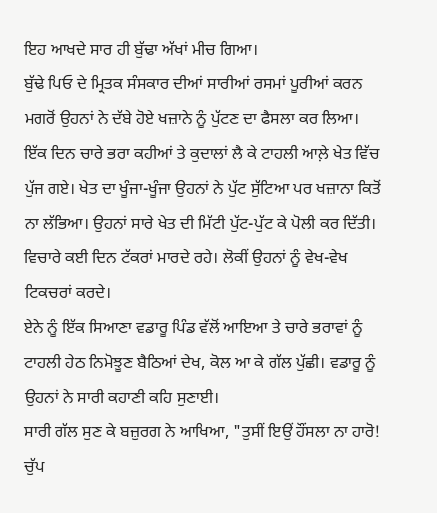ਇਹ ਆਖਦੇ ਸਾਰ ਹੀ ਬੁੱਢਾ ਅੱਖਾਂ ਮੀਚ ਗਿਆ।
ਬੁੱਢੇ ਪਿਓ ਦੇ ਮ੍ਰਿਤਕ ਸੰਸਕਾਰ ਦੀਆਂ ਸਾਰੀਆਂ ਰਸਮਾਂ ਪੂਰੀਆਂ ਕਰਨ ਮਗਰੋਂ ਉਹਨਾਂ ਨੇ ਦੱਬੇ ਹੋਏ ਖਜ਼ਾਨੇ ਨੂੰ ਪੁੱਟਣ ਦਾ ਫੈਸਲਾ ਕਰ ਲਿਆ।
ਇੱਕ ਦਿਨ ਚਾਰੇ ਭਰਾ ਕਹੀਆਂ ਤੇ ਕੁਦਾਲਾਂ ਲੈ ਕੇ ਟਾਹਲੀ ਆਲ਼ੇ ਖੇਤ ਵਿੱਚ ਪੁੱਜ ਗਏ। ਖੇਤ ਦਾ ਖੂੰਜਾ-ਖੂੰਜਾ ਉਹਨਾਂ ਨੇ ਪੁੱਟ ਸੁੱਟਿਆ ਪਰ ਖਜ਼ਾਨਾ ਕਿਤੋਂ ਨਾ ਲੱਭਿਆ। ਉਹਨਾਂ ਸਾਰੇ ਖੇਤ ਦੀ ਮਿੱਟੀ ਪੁੱਟ-ਪੁੱਟ ਕੇ ਪੋਲੀ ਕਰ ਦਿੱਤੀ। ਵਿਚਾਰੇ ਕਈ ਦਿਨ ਟੱਕਰਾਂ ਮਾਰਦੇ ਰਹੇ। ਲੋਕੀਂ ਉਹਨਾਂ ਨੂੰ ਵੇਖ-ਵੇਖ ਟਿਕਚਰਾਂ ਕਰਦੇ।
ਏਨੇ ਨੂੰ ਇੱਕ ਸਿਆਣਾ ਵਡਾਰੂ ਪਿੰਡ ਵੱਲੋਂ ਆਇਆ ਤੇ ਚਾਰੇ ਭਰਾਵਾਂ ਨੂੰ ਟਾਹਲੀ ਹੇਠ ਨਿਮੋਝੂਣ ਬੈਠਿਆਂ ਦੇਖ, ਕੋਲ ਆ ਕੇ ਗੱਲ ਪੁੱਛੀ। ਵਡਾਰੂ ਨੂੰ ਉਹਨਾਂ ਨੇ ਸਾਰੀ ਕਹਾਣੀ ਕਹਿ ਸੁਣਾਈ।
ਸਾਰੀ ਗੱਲ ਸੁਣ ਕੇ ਬਜ਼ੁਰਗ ਨੇ ਆਖਿਆ, "ਤੁਸੀਂ ਇਉਂ ਹੌਂਸਲਾ ਨਾ ਹਾਰੋ! ਚੁੱਪ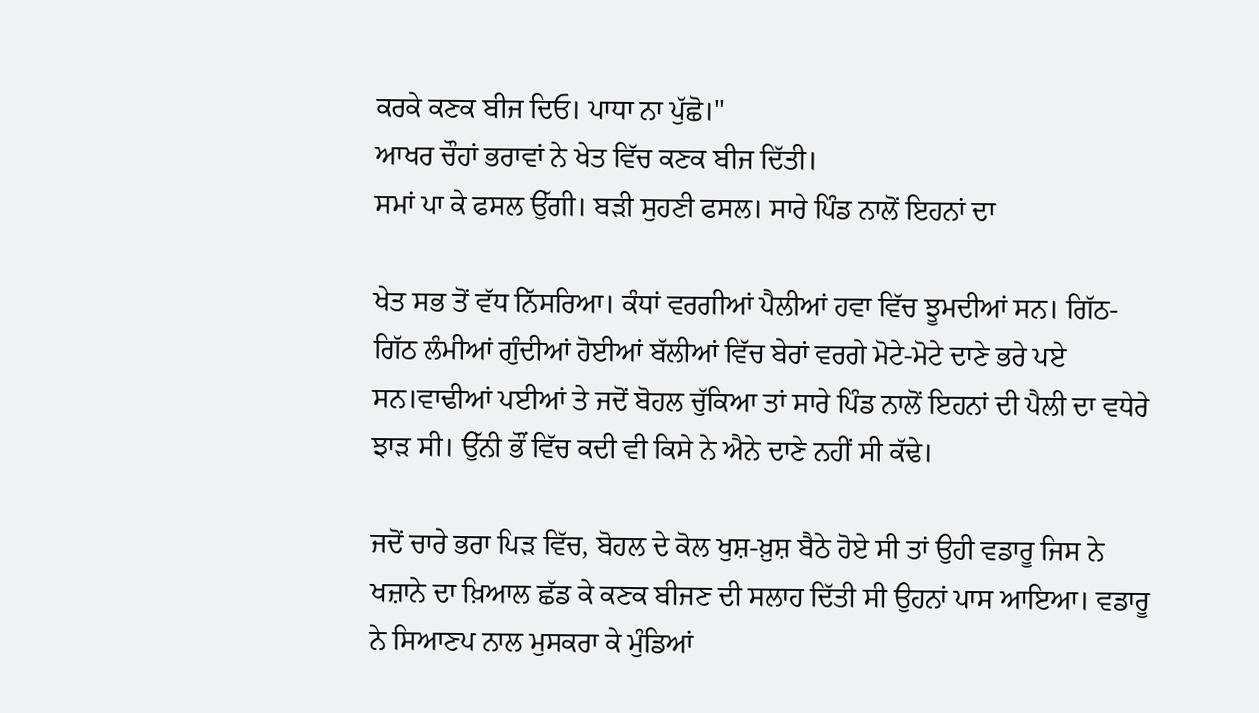ਕਰਕੇ ਕਣਕ ਬੀਜ ਦਿਓ। ਪਾਧਾ ਨਾ ਪੁੱਛੋ।"
ਆਖਰ ਚੌਹਾਂ ਭਰਾਵਾਂ ਨੇ ਖੇਤ ਵਿੱਚ ਕਣਕ ਬੀਜ ਦਿੱਤੀ।
ਸਮਾਂ ਪਾ ਕੇ ਫਸਲ ਉੱਗੀ। ਬੜੀ ਸੁਹਣੀ ਫਸਲ। ਸਾਰੇ ਪਿੰਡ ਨਾਲੋਂ ਇਹਨਾਂ ਦਾ

ਖੇਤ ਸਭ ਤੋਂ ਵੱਧ ਨਿੱਸਰਿਆ। ਕੰਧਾਂ ਵਰਗੀਆਂ ਪੈਲੀਆਂ ਹਵਾ ਵਿੱਚ ਝੂਮਦੀਆਂ ਸਨ। ਗਿੱਠ-ਗਿੱਠ ਲੰਮੀਆਂ ਗੁੰਦੀਆਂ ਹੋਈਆਂ ਬੱਲੀਆਂ ਵਿੱਚ ਬੇਰਾਂ ਵਰਗੇ ਮੋਟੇ-ਮੋਟੇ ਦਾਣੇ ਭਰੇ ਪਏ ਸਨ।ਵਾਢੀਆਂ ਪਈਆਂ ਤੇ ਜਦੋਂ ਬੋਹਲ ਚੁੱਕਿਆ ਤਾਂ ਸਾਰੇ ਪਿੰਡ ਨਾਲੋਂ ਇਹਨਾਂ ਦੀ ਪੈਲੀ ਦਾ ਵਧੇਰੇ ਝਾੜ ਸੀ। ਉੱਨੀ ਭੌਂ ਵਿੱਚ ਕਦੀ ਵੀ ਕਿਸੇ ਨੇ ਐਨੇ ਦਾਣੇ ਨਹੀਂ ਸੀ ਕੱਢੇ।

ਜਦੋਂ ਚਾਰੇ ਭਰਾ ਪਿੜ ਵਿੱਚ, ਬੋਹਲ ਦੇ ਕੋਲ ਖੁਸ਼-ਖ਼ੁਸ਼ ਬੈਠੇ ਹੋਏ ਸੀ ਤਾਂ ਉਹੀ ਵਡਾਰੂ ਜਿਸ ਨੇ ਖਜ਼ਾਨੇ ਦਾ ਖ਼ਿਆਲ ਛੱਡ ਕੇ ਕਣਕ ਬੀਜਣ ਦੀ ਸਲਾਹ ਦਿੱਤੀ ਸੀ ਉਹਨਾਂ ਪਾਸ ਆਇਆ। ਵਡਾਰੂ ਨੇ ਸਿਆਣਪ ਨਾਲ ਮੁਸਕਰਾ ਕੇ ਮੁੰਡਿਆਂ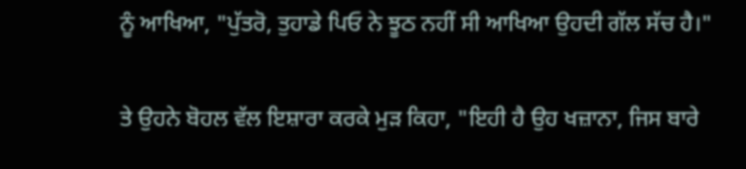ਨੂੰ ਆਖਿਆ, "ਪੁੱਤਰੋ, ਤੁਹਾਡੇ ਪਿਓ ਨੇ ਝੂਠ ਨਹੀਂ ਸੀ ਆਖਿਆ ਉਹਦੀ ਗੱਲ ਸੱਚ ਹੈ।"

ਤੇ ਉਹਨੇ ਬੋਹਲ ਵੱਲ ਇਸ਼ਾਰਾ ਕਰਕੇ ਮੁੜ ਕਿਹਾ, "ਇਹੀ ਹੈ ਉਹ ਖਜ਼ਾਨਾ, ਜਿਸ ਬਾਰੇ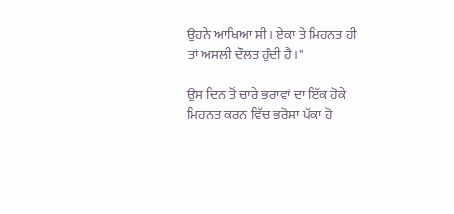ਉਹਨੇ ਆਖਿਆ ਸੀ। ਏਕਾ ਤੇ ਮਿਹਨਤ ਹੀ ਤਾਂ ਅਸਲੀ ਦੌਲਤ ਹੁੰਦੀ ਹੈ।"

ਉਸ ਦਿਨ ਤੋਂ ਚਾਰੇ ਭਰਾਵਾਂ ਦਾ ਇੱਕ ਹੋਕੇ ਮਿਹਨਤ ਕਰਨ ਵਿੱਚ ਭਰੋਸਾ ਪੱਕਾ ਹੋ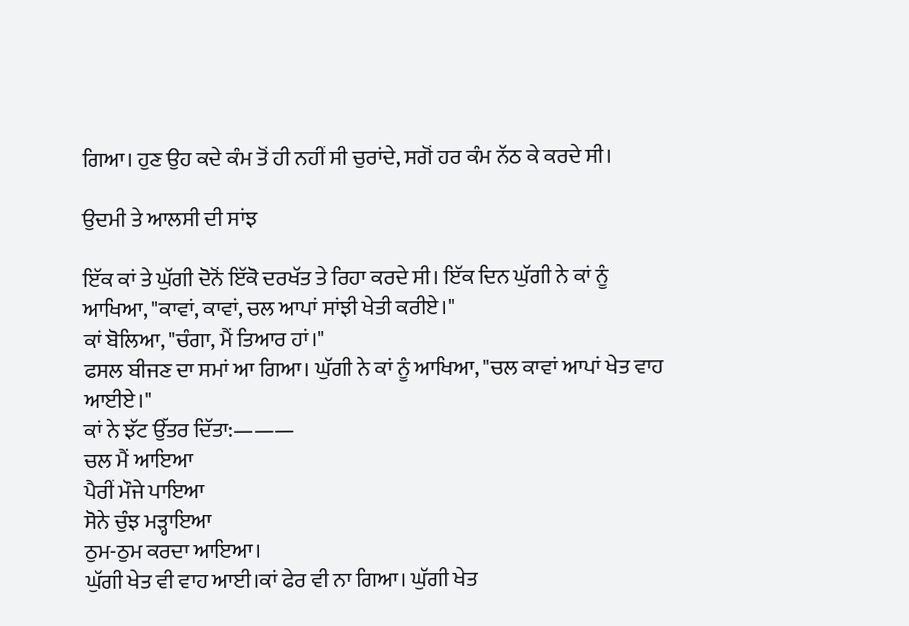ਗਿਆ। ਹੁਣ ਉਹ ਕਦੇ ਕੰਮ ਤੋਂ ਹੀ ਨਹੀਂ ਸੀ ਚੁਰਾਂਦੇ, ਸਗੋਂ ਹਰ ਕੰਮ ਨੱਠ ਕੇ ਕਰਦੇ ਸੀ।

ਉਦਮੀ ਤੇ ਆਲਸੀ ਦੀ ਸਾਂਝ

ਇੱਕ ਕਾਂ ਤੇ ਘੁੱਗੀ ਦੋਨੋਂ ਇੱਕੋ ਦਰਖੱਤ ਤੇ ਰਿਹਾ ਕਰਦੇ ਸੀ। ਇੱਕ ਦਿਨ ਘੁੱਗੀ ਨੇ ਕਾਂ ਨੂੰ ਆਖਿਆ, "ਕਾਵਾਂ, ਕਾਵਾਂ, ਚਲ ਆਪਾਂ ਸਾਂਝੀ ਖੇਤੀ ਕਰੀਏ।"
ਕਾਂ ਬੋਲਿਆ, "ਚੰਗਾ, ਮੈਂ ਤਿਆਰ ਹਾਂ।"
ਫਸਲ ਬੀਜਣ ਦਾ ਸਮਾਂ ਆ ਗਿਆ। ਘੁੱਗੀ ਨੇ ਕਾਂ ਨੂੰ ਆਖਿਆ, "ਚਲ ਕਾਵਾਂ ਆਪਾਂ ਖੇਤ ਵਾਹ ਆਈਏ।"
ਕਾਂ ਨੇ ਝੱਟ ਉੱਤਰ ਦਿੱਤਾ:———
ਚਲ ਮੈਂ ਆਇਆ
ਪੈਰੀਂ ਮੌਜੇ ਪਾਇਆ
ਸੋਨੇ ਚੁੰਝ ਮੜ੍ਹਾਇਆ
ਠੁਮ-ਠੁਮ ਕਰਦਾ ਆਇਆ।
ਘੁੱਗੀ ਖੇਤ ਵੀ ਵਾਹ ਆਈ।ਕਾਂ ਫੇਰ ਵੀ ਨਾ ਗਿਆ। ਘੁੱਗੀ ਖੇਤ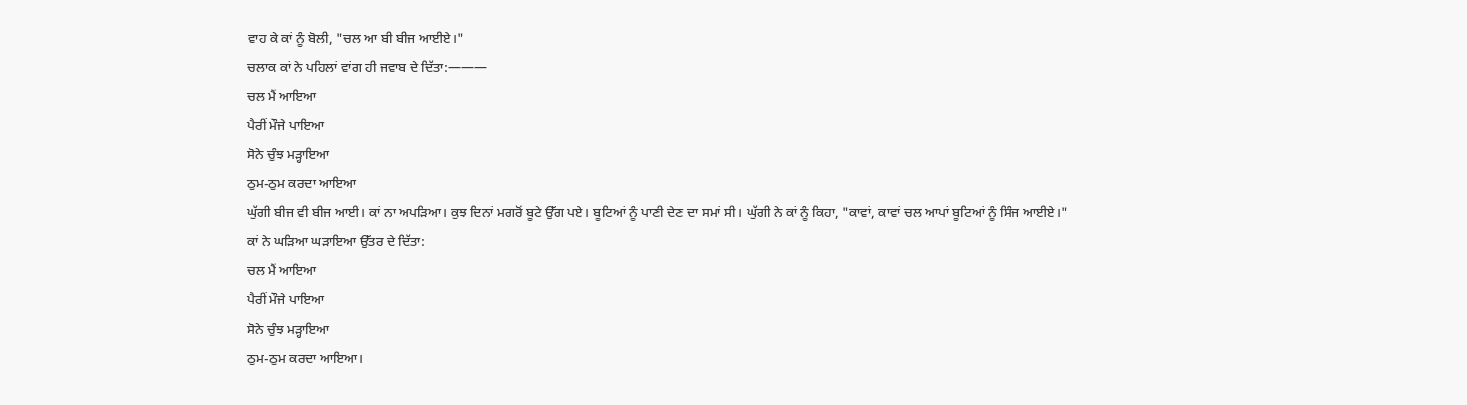ਵਾਹ ਕੇ ਕਾਂ ਨੂੰ ਬੋਲੀ, "ਚਲ ਆ ਬੀ ਬੀਜ ਆਈਏ।"
ਚਲਾਕ ਕਾਂ ਨੇ ਪਹਿਲਾਂ ਵਾਂਗ ਹੀ ਜਵਾਬ ਦੇ ਦਿੱਤਾ:———
ਚਲ ਮੈਂ ਆਇਆ
ਪੈਰੀਂ ਮੌਜੇ ਪਾਇਆ
ਸੋਨੇ ਚੁੰਝ ਮੜ੍ਹਾਇਆ
ਠੁਮ-ਠੁਮ ਕਰਦਾ ਆਇਆ
ਘੁੱਗੀ ਬੀਜ ਵੀ ਬੀਜ ਆਈ। ਕਾਂ ਨਾ ਅਪੜਿਆ। ਕੁਝ ਦਿਨਾਂ ਮਗਰੋਂ ਬੂਟੇ ਉੱਗ ਪਏ। ਬੂਟਿਆਂ ਨੂੰ ਪਾਣੀ ਦੇਣ ਦਾ ਸਮਾਂ ਸੀ। ਘੁੱਗੀ ਨੇ ਕਾਂ ਨੂੰ ਕਿਹਾ, "ਕਾਵਾਂ, ਕਾਵਾਂ ਚਲ ਆਪਾਂ ਬੂਟਿਆਂ ਨੂੰ ਸਿੰਜ ਆਈਏ।"
ਕਾਂ ਨੇ ਘੜਿਆ ਘੜਾਇਆ ਉੱਤਰ ਦੇ ਦਿੱਤਾ:
ਚਲ ਮੈਂ ਆਇਆ
ਪੈਰੀਂ ਮੌਜੇ ਪਾਇਆ
ਸੋਨੇ ਚੁੰਝ ਮੜ੍ਹਾਇਆ
ਠੁਮ-ਠੁਮ ਕਰਦਾ ਆਇਆ।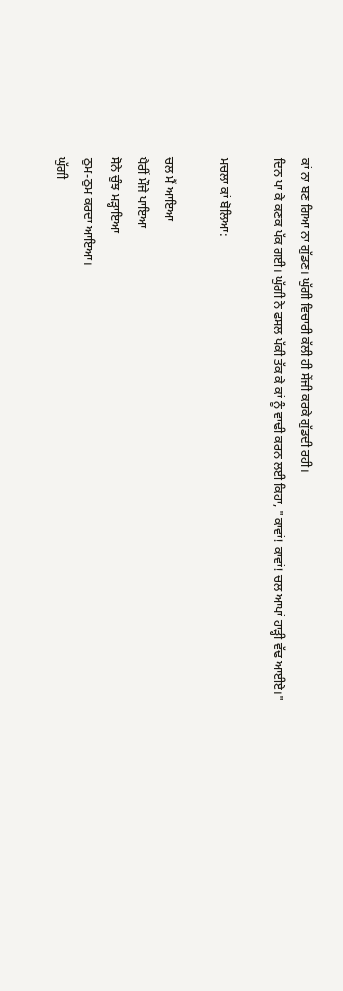ਕਾਂ ਨਾ ਬਣ ਗਿਆ ਨਾ ਗੁੱਡਣ। ਘੁੱਗੀ ਵਿਚਾਰੀ ਕੱਲੀ ਹੀ ਸੇਂਜੀ ਕਰਕੇ ਗੁੱਡਦੀ ਰਹੀ।
ਦਿਨ ਪਾ ਕੇ ਕਣਕ ਪੱਕ ਗਈ। ਘੁੱਗੀ ਨੇ ਫਸਲ ਪੱਕੀ ਤੱਕ ਕੇ ਕਾਂ ਨੂੰ ਵਾਢੀ ਕਰਨ ਲਈ ਕਿਹਾ, "ਕਾਵਾਂ! ਕਾਵਾਂ! ਚਲ ਆਪਾਂ ਹਾੜ੍ਹੀ ਵੱਢ ਆਈਏ।"

ਮਚਲਾ ਕਾਂ ਬੋਲਿਆ:

ਚਲ ਮੈਂ ਆਇਆ
ਪੈਰੀਂ ਮੌਜੇ ਪਾਇਆ
ਸੋਨੇ ਚੁੰਝ ਮੜ੍ਹਾਇਆ
ਠੁਮ-ਠੁਮ ਕਰਦਾ ਆਇਆ।
ਘੁੱਗੀ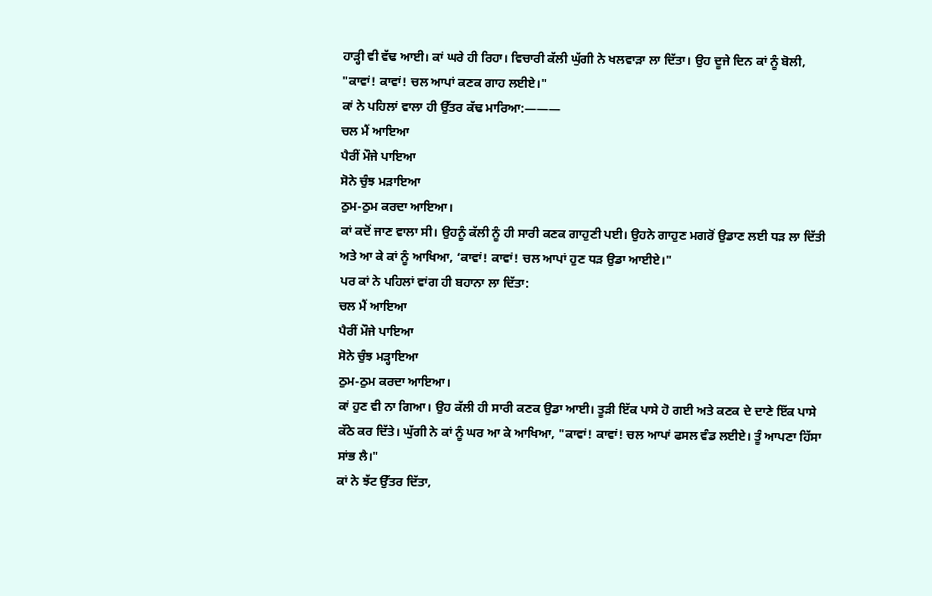ਹਾੜ੍ਹੀ ਵੀ ਵੱਢ ਆਈ। ਕਾਂ ਘਰੇ ਹੀ ਰਿਹਾ। ਵਿਚਾਰੀ ਕੱਲੀ ਘੁੱਗੀ ਨੇ ਖਲਵਾੜਾ ਲਾ ਦਿੱਤਾ। ਉਹ ਦੂਜੇ ਦਿਨ ਕਾਂ ਨੂੰ ਬੋਲੀ, "ਕਾਵਾਂ! ਕਾਵਾਂ! ਚਲ ਆਪਾਂ ਕਣਕ ਗਾਹ ਲਈਏ।"
ਕਾਂ ਨੇ ਪਹਿਲਾਂ ਵਾਲਾ ਹੀ ਉੱਤਰ ਕੱਢ ਮਾਰਿਆ:———
ਚਲ ਮੈਂ ਆਇਆ
ਪੈਰੀਂ ਮੌਜੇ ਪਾਇਆ
ਸੋਨੇ ਚੁੰਝ ਮੜਾਇਆ
ਠੁਮ-ਠੁਮ ਕਰਦਾ ਆਇਆ।
ਕਾਂ ਕਦੋਂ ਜਾਣ ਵਾਲਾ ਸੀ। ਉਹਨੂੰ ਕੱਲੀ ਨੂੰ ਹੀ ਸਾਰੀ ਕਣਕ ਗਾਹੁਣੀ ਪਈ। ਉਹਨੇ ਗਾਹੁਣ ਮਗਰੋਂ ਉਡਾਣ ਲਈ ਧੜ ਲਾ ਦਿੱਤੀ ਅਤੇ ਆ ਕੇ ਕਾਂ ਨੂੰ ਆਖਿਆ, ‘ਕਾਵਾਂ! ਕਾਵਾਂ! ਚਲ ਆਪਾਂ ਹੁਣ ਧੜ ਉਡਾ ਆਈਏ।"
ਪਰ ਕਾਂ ਨੇ ਪਹਿਲਾਂ ਵਾਂਗ ਹੀ ਬਹਾਨਾ ਲਾ ਦਿੱਤਾ:
ਚਲ ਮੈਂ ਆਇਆ
ਪੈਰੀਂ ਮੌਜੇ ਪਾਇਆ
ਸੋਨੇ ਚੁੰਝ ਮੜ੍ਹਾਇਆ
ਠੁਮ-ਠੁਮ ਕਰਦਾ ਆਇਆ।
ਕਾਂ ਹੁਣ ਵੀ ਨਾ ਗਿਆ। ਉਹ ਕੱਲੀ ਹੀ ਸਾਰੀ ਕਣਕ ਉਡਾ ਆਈ। ਤੂੜੀ ਇੱਕ ਪਾਸੇ ਹੋ ਗਈ ਅਤੇ ਕਣਕ ਦੇ ਦਾਣੇ ਇੱਕ ਪਾਸੇ ਕੱਠੇ ਕਰ ਦਿੱਤੇ। ਘੁੱਗੀ ਨੇ ਕਾਂ ਨੂੰ ਘਰ ਆ ਕੇ ਆਖਿਆ, "ਕਾਵਾਂ! ਕਾਵਾਂ! ਚਲ ਆਪਾਂ ਫਸਲ ਵੰਡ ਲਈਏ। ਤੂੰ ਆਪਣਾ ਹਿੱਸਾ ਸਾਂਭ ਲੈ।"
ਕਾਂ ਨੇ ਝੱਟ ਉੱਤਰ ਦਿੱਤਾ,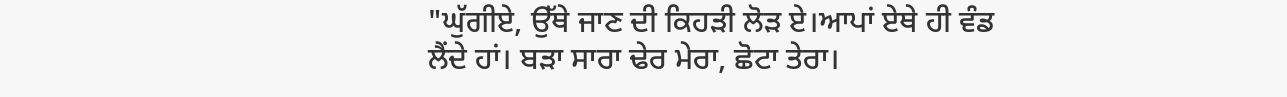"ਘੁੱਗੀਏ, ਉੱਥੇ ਜਾਣ ਦੀ ਕਿਹੜੀ ਲੋੜ ਏ।ਆਪਾਂ ਏਥੇ ਹੀ ਵੰਡ ਲੈਂਦੇ ਹਾਂ। ਬੜਾ ਸਾਰਾ ਢੇਰ ਮੇਰਾ, ਛੋਟਾ ਤੇਰਾ।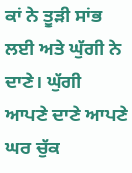ਕਾਂ ਨੇ ਤੂੜੀ ਸਾਂਭ ਲਈ ਅਤੇ ਘੁੱਗੀ ਨੇ ਦਾਣੇ। ਘੁੱਗੀ ਆਪਣੇ ਦਾਣੇ ਆਪਣੇ ਘਰ ਚੁੱਕ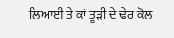ਲਿਆਈ ਤੇ ਕਾਂ ਤੂੜੀ ਦੇ ਢੇਰ ਕੋਲ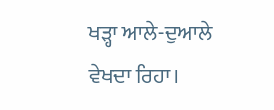ਖੜ੍ਹਾ ਆਲੇ-ਦੁਆਲੇ ਵੇਖਦਾ ਰਿਹਾ।